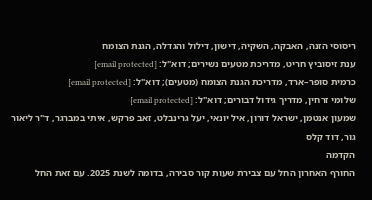ריסוסי הזנה, האבקה, השקיה, דישון, דילול והגדלה, הגנת הצומח
ענת זיסוביץ חריט, מדריכת מטעים נשירים; דוא"ל: [email protected]
כרמית סופר–ארד, מדריכת הגנת הצומח (מטעים); דוא"ל: [email protected]
שלומי זרחין, מדריך גידול דבורים; דוא"ל: [email protected]
שמעון אנטמן, ישראל דורון, איל יונאי, יעל גרינבלט, זאב פרקש, איתי במברגר, ד"ר ליאור גור, דוד קלס
הקדמה
החורף האחרון החל עם צבירת שעות קור סבירה, בדומה לשנת 2025. עם זאת החל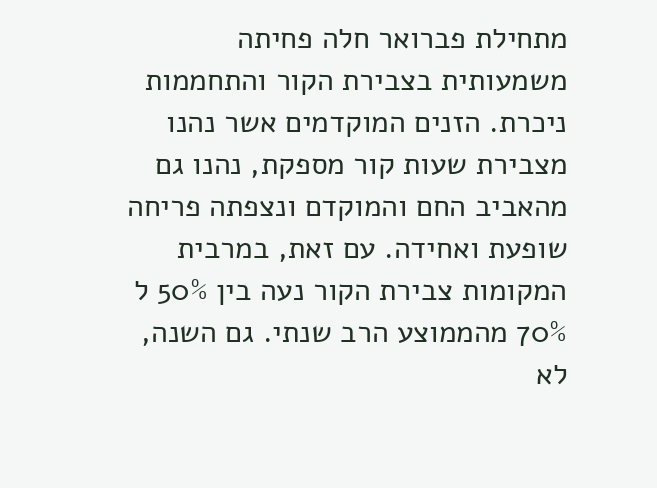מתחילת פברואר חלה פחיתה משמעותית בצבירת הקור והתחממות ניכרת. הזנים המוקדמים אשר נהנו מצבירת שעות קור מספקת, נהנו גם מהאביב החם והמוקדם ונצפתה פריחה שופעת ואחידה. עם זאת, במרבית המקומות צבירת הקור נעה בין 50% ל 70% מהממוצע הרב שנתי. גם השנה, לא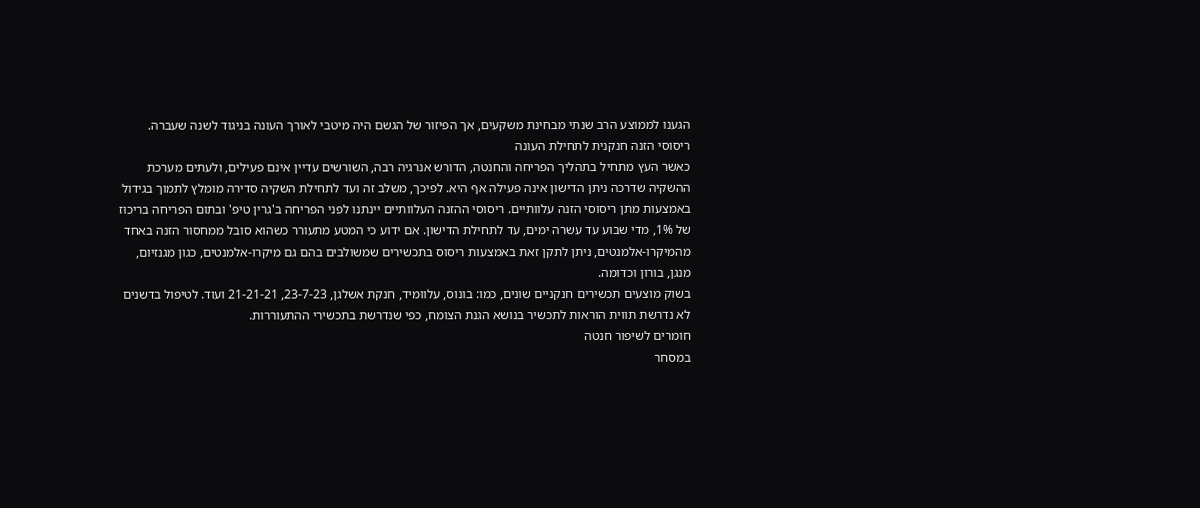הגענו לממוצע הרב שנתי מבחינת משקעים, אך הפיזור של הגשם היה מיטבי לאורך העונה בניגוד לשנה שעברה.
ריסוסי הזנה חנקנית לתחילת העונה
כאשר העץ מתחיל בתהליך הפריחה והחנטה, הדורש אנרגיה רבה, השורשים עדיין אינם פעילים, ולעתים מערכת ההשקיה שדרכה ניתן הדישון אינה פעילה אף היא. לפיכך, משלב זה ועד לתחילת השקיה סדירה מומלץ לתמוך בגידול באמצעות מתן ריסוסי הזנה עלוותיים. ריסוסי ההזנה העלוותיים יינתנו לפני הפריחה ב'גרין טיפ' ובתום הפריחה בריכוז של 1%, מדי שבוע עד עשרה ימים, עד לתחילת הדישון. אם ידוע כי המטע מתעורר כשהוא סובל ממחסור הזנה באחד מהמיקרו-אלמנטים, ניתן לתקן זאת באמצעות ריסוס בתכשירים שמשולבים בהם גם מיקרו-אלמנטים, כגון מגנזיום, מנגן, בורון וכדומה.
בשוק מוצעים תכשירים חנקניים שונים, כמו: בונוס, עלוומיד, חנקת אשלגן, 23-7-23, 21-21-21 ועוד. לטיפול בדשנים לא נדרשת תווית הוראות לתכשיר בנושא הגנת הצומח, כפי שנדרשת בתכשירי ההתעוררות.
חומרים לשיפור חנטה
במסחר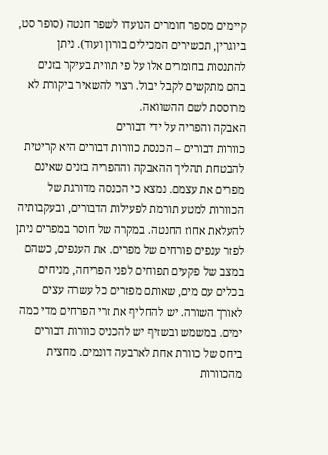קיימים מספר חומרים הנועדו לשפר חנטה (סופר סט, ביוגרין, תכשירים המכילים בורון ועוד). ניתן להתנסות בחומרים אלו על פי תווית בעיקר בזנים בהם מתקשים לקבל יבול. רצוי להשאיר ביקורת לא מרוססת לשם ההשוואה.
האבקה והפריה על ידי דבורים
כוורות דבורים – הכנסת כוורות דבורים היא קריטית להבטחת תהליך ההאבקה וההפריה בזנים שאינם מפרים את עצמם. נמצא כי הכנסה מדורגת של הכוורות למטע תורמת לפעילות הדבורים, ובעקבותיה להעלאת אחוז החנטה. במקרה של חוסר במפרים ניתן לפזר ענפים פורחים של מפרים. את הענפים, כשהם במצב של פקעים תפוחים לפני הפריחה, מניחים בכלים עם מים, שאותם מפזרים כל עשרה עצים לאורך השורה. יש להחליף את זרי הפרחים מדי כמה ימים. במשמש ובשזיף יש להכניס כוורות דבורים ביחס של כוורת אחת לארבעה דונמים. מחצית מהכוורות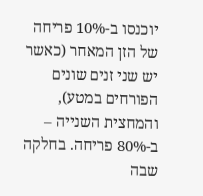יוכנסו ב-10% פריחה של הזן המאחר (כאשר יש שני זנים שונים הפורחים במטע), והמחצית השנייה – ב-80% פריחה. בחלקה שבה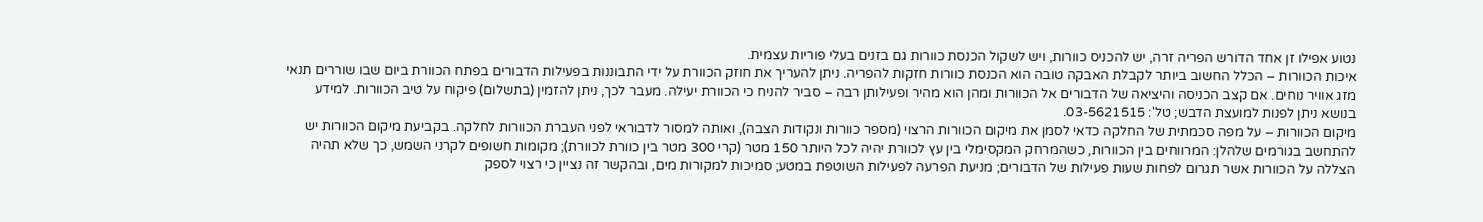נטוע אפילו זן אחד הדורש הפריה זרה, יש להכניס כוורות, ויש לשקול הכנסת כוורות גם בזנים בעלי פוריות עצמית.
איכות הכוורות – הכלל החשוב ביותר לקבלת האבקה טובה הוא הכנסת כוורות חזקות להפריה. ניתן להעריך את חוזק הכוורת על ידי התבוננות בפעילות הדבורים בפתח הכוורת ביום שבו שוררים תנאי מזג אוויר נוחים. אם קצב הכניסה והיציאה של הדבורים אל הכוורות ומהן הוא מהיר ופעילותן רבה – סביר להניח כי הכוורת יעילה. מעבר לכך, ניתן להזמין (בתשלום) פיקוח על טיב הכוורות. למידע בנושא ניתן לפנות למועצת הדבש; טל': 03-5621515.
מיקום הכוורות – על מפה סכמתית של החלקה כדאי לסמן את מיקום הכוורות הרצוי (מספר כוורות ונקודות הצבה), ואותה למסור לדבוראי לפני העברת הכוורות לחלקה. בקביעת מיקום הכוורות יש להתחשב בגורמים שלהלן: המרווחים בין הכוורות, כשהמרחק המקסימלי בין עץ לכוורת יהיה לכל היותר 150 מטר (קרי 300 מטר בין כוורת לכוורת); מקומות חשופים לקרני השמש, כך שלא תהיה הצללה על הכוורות אשר תגרום לפחות שעות פעילות של הדבורים; מניעת הפרעה לפעילות השוטפת במטע; סמיכות למקורות מים, ובהקשר זה נציין כי רצוי לספק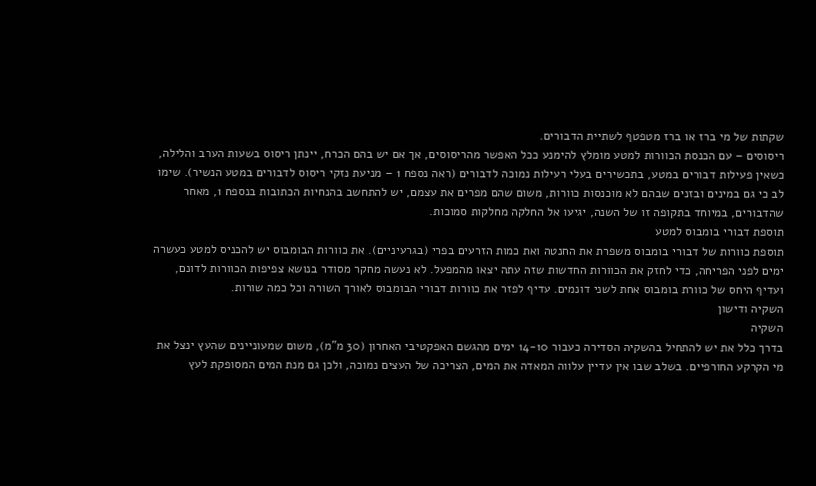שקתות של מי ברז או ברז מטפטף לשתיית הדבורים.
ריסוסים – עם הכנסת הכוורות למטע מומלץ להימנע ככל האפשר מהריסוסים, אך אם יש בהם הכרח, יינתן ריסוס בשעות הערב והלילה, כשאין פעילות דבורים במטע, בתכשירים בעלי רעילות נמוכה לדבורים (ראה נספח 1 – מניעת נזקי ריסוס לדבורים במטע הנשיר). שימו לב כי גם במינים ובזנים שבהם לא מוכנסות כוורות, משום שהם מפרים את עצמם, יש להתחשב בהנחיות הכתובות בנספח 1, מאחר שהדבורים, במיוחד בתקופה זו של השנה, יגיעו אל החלקה מחלקות סמוכות.
תוספת דבורי בומבוס למטע
תוספת כוורות של דבורי בומבוס משפרת את החנטה ואת כמות הזרעים בפרי (בגרעיניים). את כוורות הבומבוס יש להכניס למטע כעשרה ימים לפני הפריחה, כדי לחזק את הכוורות החדשות שזה עתה יצאו מהמפעל. לא נעשה מחקר מסודר בנושא צפיפות הכוורות לדונם, ועדיף היחס של כוורת בומבוס אחת לשני דונמים. עדיף לפזר את כוורות דבורי הבומבוס לאורך השורה וכל כמה שורות.
השקיה ודישון
השקיה
בדרך כלל את יש להתחיל בהשקיה הסדירה כעבור 14-10 ימים מהגשם האפקטיבי האחרון (30 מ"מ), משום שמעוניינים שהעץ ינצל את מי הקרקע החורפיים. בשלב שבו אין עדיין עלווה המאדה את המים, הצריכה של העצים נמוכה, ולכן גם מנת המים המסופקת לעץ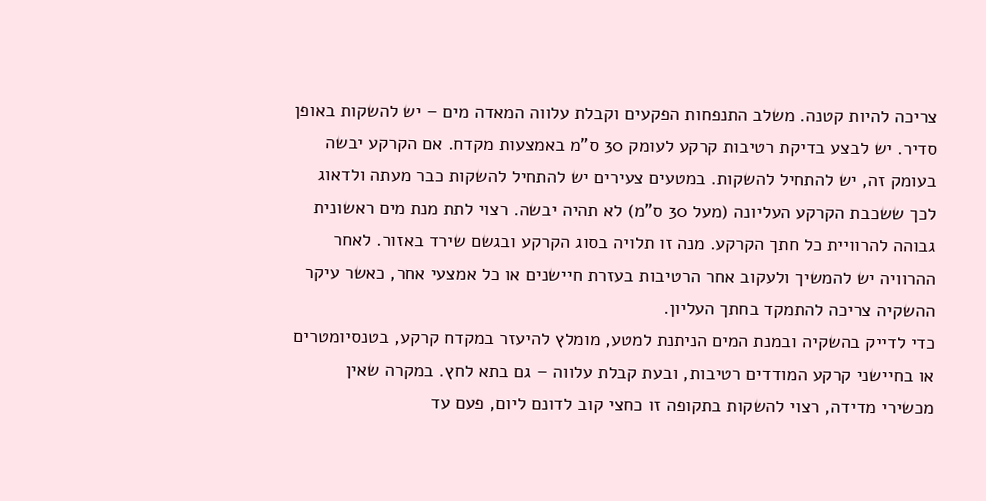צריכה להיות קטנה. משלב התנפחות הפקעים וקבלת עלווה המאדה מים – יש להשקות באופן סדיר. יש לבצע בדיקת רטיבות קרקע לעומק 30 ס"מ באמצעות מקדח. אם הקרקע יבשה בעומק זה, יש להתחיל להשקות. במטעים צעירים יש להתחיל להשקות כבר מעתה ולדאוג לכך ששכבת הקרקע העליונה (מעל 30 ס"מ) לא תהיה יבשה. רצוי לתת מנת מים ראשונית גבוהה להרוויית כל חתך הקרקע. מנה זו תלויה בסוג הקרקע ובגשם שירד באזור. לאחר ההרוויה יש להמשיך ולעקוב אחר הרטיבות בעזרת חיישנים או כל אמצעי אחר, כאשר עיקר ההשקיה צריכה להתמקד בחתך העליון.
כדי לדייק בהשקיה ובמנת המים הניתנת למטע, מומלץ להיעזר במקדח קרקע, בטנסיומטרים או בחיישני קרקע המודדים רטיבות, ובעת קבלת עלווה – גם בתא לחץ. במקרה שאין מכשירי מדידה, רצוי להשקות בתקופה זו כחצי קוב לדונם ליום, פעם עד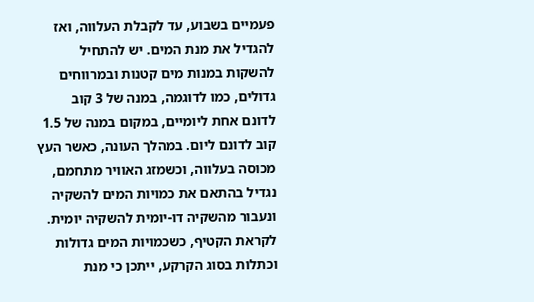פעמיים בשבוע, עד לקבלת העלווה, ואז להגדיל את מנת המים. יש להתחיל להשקות במנות מים קטנות ובמרווחים גדולים, כמו לדוגמה, במנה של 3 קוב לדונם אחת ליומיים, במקום במנה של 1.5 קוב לדונם ליום. במהלך העונה, כאשר העץ מכוסה בעלווה, וכשמזג האוויר מתחמם, נגדיל בהתאם את כמויות המים להשקיה ונעבור מהשקיה דו-יומית להשקיה יומית. לקראת הקטיף, כשכמויות המים גדולות וכתלות בסוג הקרקע, ייתכן כי מנת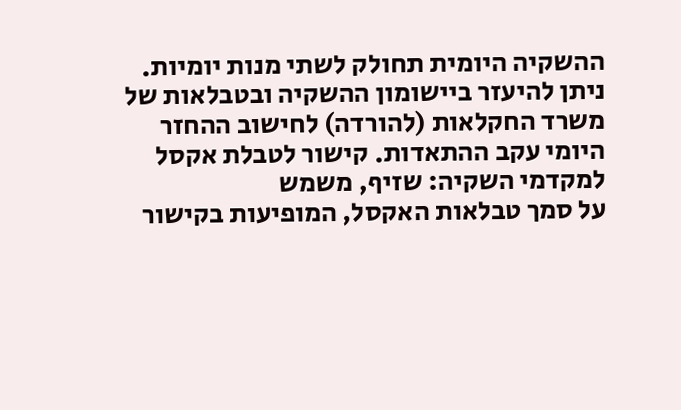ההשקיה היומית תחולק לשתי מנות יומיות.
ניתן להיעזר ביישומון ההשקיה ובטבלאות של משרד החקלאות (להורדה) לחישוב ההחזר היומי עקב ההתאדות. קישור לטבלת אקסל למקדמי השקיה: שזיף, משמש
על סמך טבלאות האקסל, המופיעות בקישור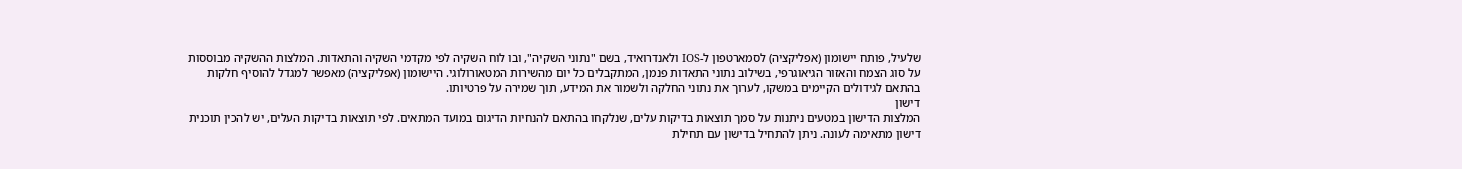שלעיל, פותח יישומון (אפליקציה) לסמארטפון ל-IOS ולאנדרואיד, בשם "נתוני השקיה", ובו לוח השקיה לפי מקדמי השקיה והתאדות. המלצות ההשקיה מבוססות על סוג הצמח והאזור הגיאוגרפי, בשילוב נתוני התאדות פנמן, המתקבלים כל יום מהשירות המטאורולוגי. היישומון (אפליקציה) מאפשר למגדל להוסיף חלקות בהתאם לגידולים הקיימים במשקו, לערוך את נתוני החלקה ולשמור את המידע, תוך שמירה על פרטיותו.
דישון
המלצות הדישון במטעים ניתנות על סמך תוצאות בדיקות עלים, שנלקחו בהתאם להנחיות הדיגום במועד המתאים. לפי תוצאות בדיקות העלים, יש להכין תוכנית דישון מתאימה לעונה. ניתן להתחיל בדישון עם תחילת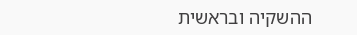ההשקיה ובראשית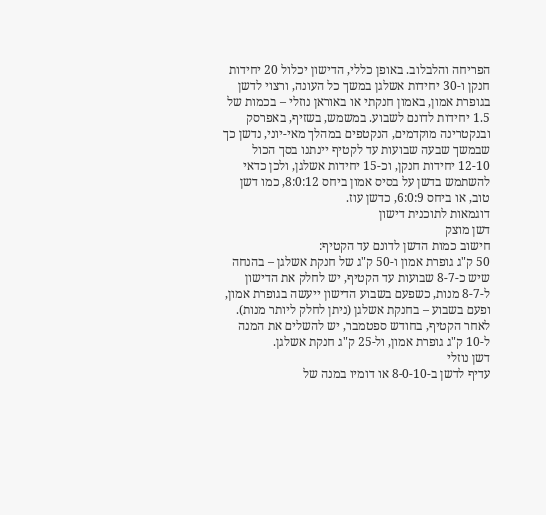הפריחה והלבלוב. באופן כללי, הדישון יכלול 20 יחידות חנקן ו-30 יחידות אשלגן במשך כל העונה, ורצוי לדשן בגופרת אמון, באמון חנקתי או באוראן נוזלי – בכמות של 1.5 יחידות לדונם לשבוע. במשמש, בשזיף, באפרסק ובנקטרינה מוקדמים, הנקטפים במהלך מאי-יוני, נדשן כך שבמשך שבעה שבועות עד לקטיף יינתנו בסך הכול 12-10 יחידות חנקן, וכ-15 יחידות אשלגן, ולכן כדאי להשתמש בדשן על בסיס אמון ביחס 8:0:12, כמו דשן טוב, או ביחס 6:0:9, כדשן עוז.
דוגמאות לתוכנית דישון
דשן מוצק
חישוב כמות הדשן לדונם עד הקטיף:
50 ק"ג גופרת אמון ו-50 ק"ג של חנקת אשלגן – בהנחה שיש כ-8-7 שבועות עד הקטיף, יש לחלק את הדישון ל-8-7 מנות, כשפעם בשבוע הדישון ייעשה בגופרת אמון, ופעם בשבוע – בחנקת אשלגן (ניתן לחלק ליותר מנות).
לאחר הקטיף, בחודש ספטמבר, יש להשלים את המנה ל-10 ק"ג גופרת אמון, ול-25 ק"ג חנקת אשלגן.
דשן נוזלי
עדיף לדשן ב-8-0-10 או דומיו במנה של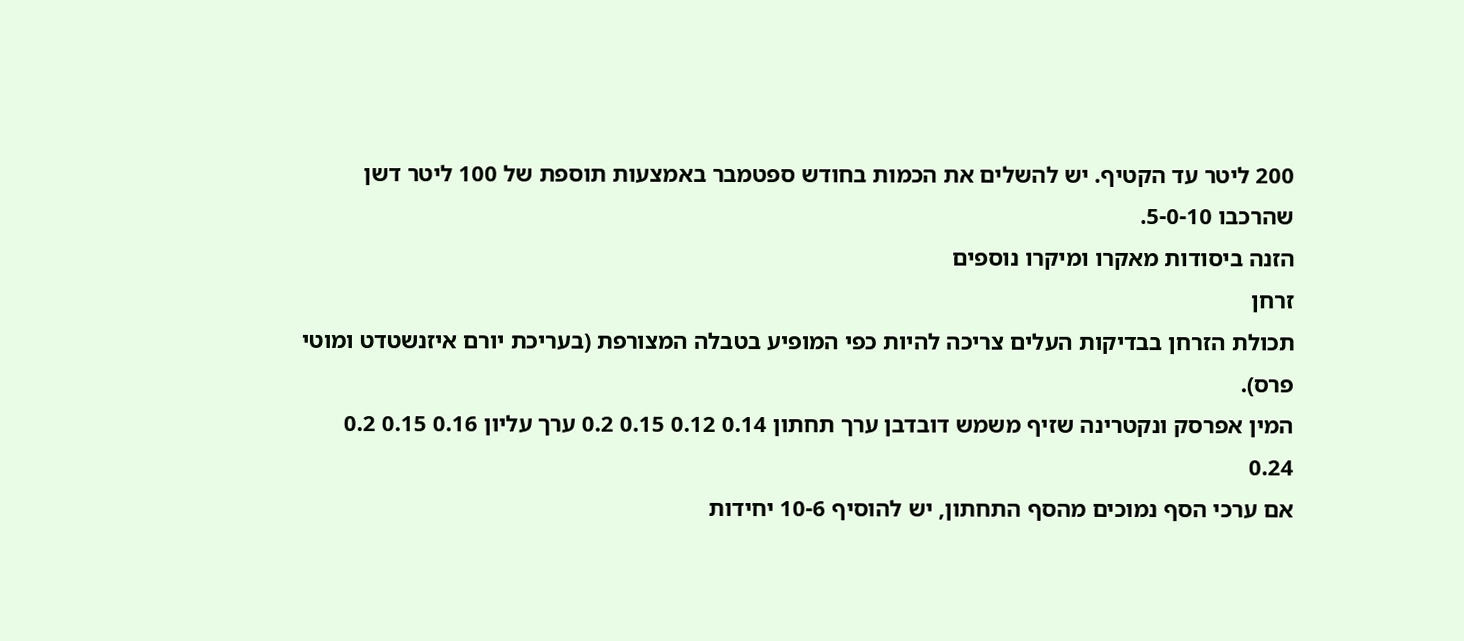200 ליטר עד הקטיף. יש להשלים את הכמות בחודש ספטמבר באמצעות תוספת של 100 ליטר דשן שהרכבו 5-0-10.
הזנה ביסודות מאקרו ומיקרו נוספים
זרחן
תכולת הזרחן בבדיקות העלים צריכה להיות כפי המופיע בטבלה המצורפת (בעריכת יורם איזנשטדט ומוטי פרס).
המין אפרסק ונקטרינה שזיף משמש דובדבן ערך תחתון 0.14 0.12 0.15 0.2 ערך עליון 0.16 0.15 0.2 0.24
אם ערכי הסף נמוכים מהסף התחתון, יש להוסיף 10-6 יחידות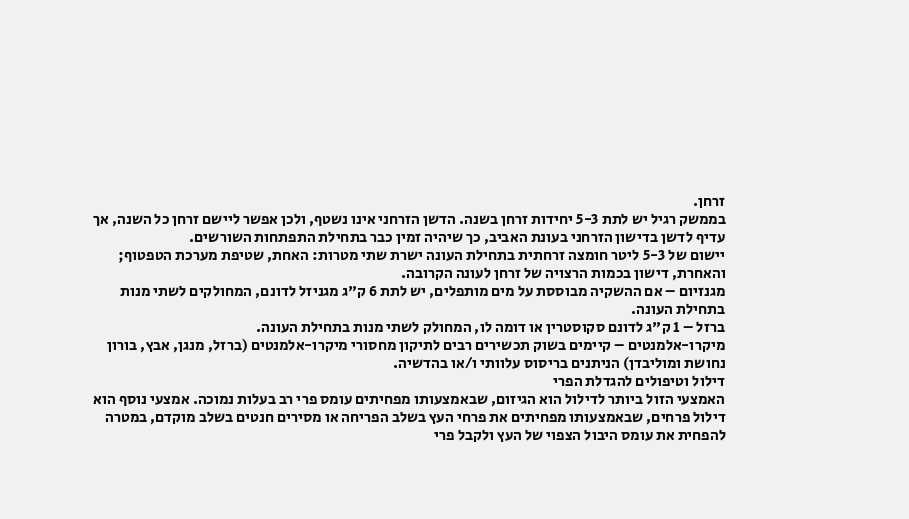זרחן.
בממשק רגיל יש לתת 5-3 יחידות זרחן בשנה. הדשן הזרחני אינו נשטף, ולכן אפשר ליישם זרחן כל השנה, אך עדיף לדשן בדישון הזרחני בעונת האביב, כך שיהיה זמין כבר בתחילת התפתחות השורשים.
יישום של 5-3 ליטר חומצה זרחתית בתחילת העונה ישרת שתי מטרות: האחת, שטיפת מערכת הטפטוף; והאחרת, דישון בכמות הרצויה של זרחן לעונה הקרובה.
מגנזיום – אם ההשקיה מבוססת על מים מותפלים, יש לתת 6 ק"ג מגניזל לדונם, המחולקים לשתי מנות בתחילת העונה.
ברזל – 1 ק"ג לדונם סקוסטרין או דומה לו, המחולק לשתי מנות בתחילת העונה.
מיקרו-אלמנטים – קיימים בשוק תכשירים רבים לתיקון מחסורי מיקרו-אלמנטים (ברזל, מנגן, אבץ, בורון נחושת ומוליבדן) הניתנים בריסוס עלוותי ו/או בהדשיה.
דילול וטיפולים להגדלת הפרי
האמצעי הזול ביותר לדילול הוא הגיזום, שבאמצעותו מפחיתים עומס פרי רב בעלות נמוכה. אמצעי נוסף הוא דילול פרחים, שבאמצעותו מפחיתים את פרחי העץ בשלב הפריחה או מסירים חנטים בשלב מוקדם, במטרה להפחית את עומס היבול הצפוי של העץ ולקבל פרי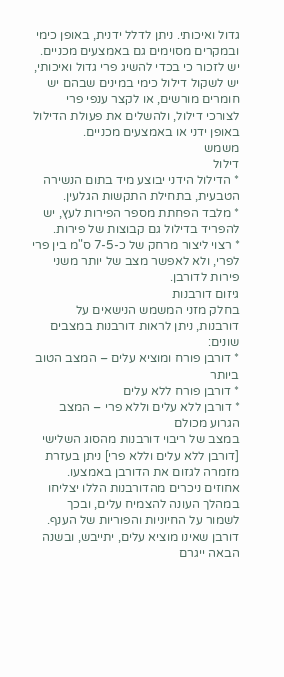גדול ואיכותי. ניתן לדלל ידנית, באופן כימי ובמקרים מסוימים גם באמצעים מכניים.
יש לזכור כי בכדי להשיג פרי גדול ואיכותי, יש לשקול דילול כימי במינים שבהם יש חומרים מורשים, או לקצר ענפי פרי לצורכי דילול, ולהשלים את פעולת הדילול באופן ידני או באמצעים מכניים.
משמש
דילול
* הדילול הידני יבוצע מיד בתום הנשירה הטבעית, בתחילת התקשות הגלעין.
* מלבד הפחתת מספר הפירות לעץ, יש להפריד בדילול גם קבוצות של פירות.
* רצוי ליצור מרחק של כ-7-5 ס"מ בין פרי לפרי, ולא לאפשר מצב של יותר משני פירות לדורבן.
גיזום דורבנות
בחלק מזני המשמש הנישאים על דורבנות, ניתן לראות דורבנות במצבים שונים:
* דורבן פורח ומוציא עלים – המצב הטוב ביותר
* דורבן פורח ללא עלים
* דורבן ללא עלים וללא פרי – המצב הגרוע מכולם
במצב של ריבוי דורבנות מהסוג השלישי [דורבן ללא עלים וללא פרי] ניתן בעזרת מזמרה לגזום את הדורבן באמצעו. אחוזים ניכרים מהדורבנות הללו יצליחו במהלך העונה להצמיח עלים, ובכך לשמור על החיוניות והפוריות של הענף. דורבן שאינו מוציא עלים, יתייבש, ובשנה הבאה ייגרם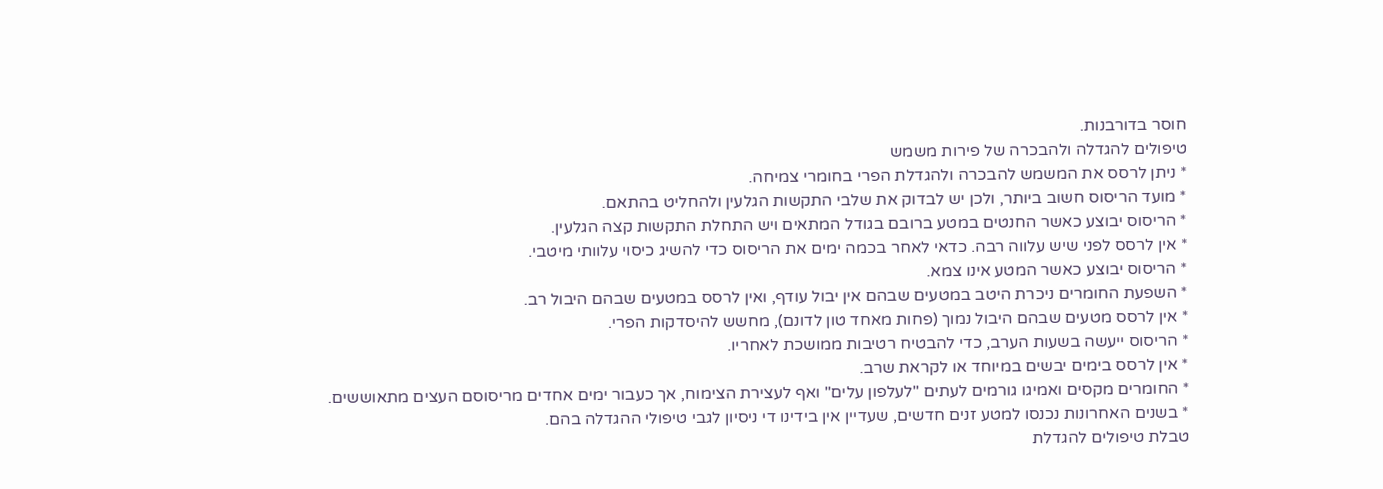חוסר בדורבנות.
טיפולים להגדלה ולהבכרה של פירות משמש
* ניתן לרסס את המשמש להבכרה ולהגדלת הפרי בחומרי צמיחה.
* מועד הריסוס חשוב ביותר, ולכן יש לבדוק את שלבי התקשות הגלעין ולהחליט בהתאם.
* הריסוס יבוצע כאשר החנטים במטע ברובם בגודל המתאים ויש התחלת התקשות קצה הגלעין.
* אין לרסס לפני שיש עלווה רבה. כדאי לאחר בכמה ימים את הריסוס כדי להשיג כיסוי עלוותי מיטבי.
* הריסוס יבוצע כאשר המטע אינו צמא.
* השפעת החומרים ניכרת היטב במטעים שבהם אין יבול עודף, ואין לרסס במטעים שבהם היבול רב.
* אין לרסס מטעים שבהם היבול נמוך (פחות מאחד טון לדונם), מחשש להיסדקות הפרי.
* הריסוס ייעשה בשעות הערב, כדי להבטיח רטיבות ממושכת לאחריו.
* אין לרסס בימים יבשים במיוחד או לקראת שרב.
* החומרים מקסים ואמיגו גורמים לעתים "לעלפון עלים" ואף לעצירת הצימוח, אך כעבור ימים אחדים מריסוסם העצים מתאוששים.
* בשנים האחרונות נכנסו למטע זנים חדשים, שעדיין אין בידינו די ניסיון לגבי טיפולי ההגדלה בהם.
טבלת טיפולים להגדלת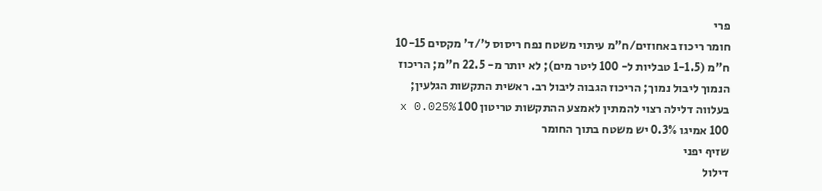פרי
חומר ריכוז באחוזים/ח"מ עיתוי משטח נפח ריסוס ל'/ד' מקסים 10-15 ח"מ (1-1.5 טבליות ל- 100 ליטר מים); לא יותר מ- 22.5 ח"מ; הריכוז הנמוך ליבול נמוך; הריכוז הגבוה ליבול רב. ראשית התקשות הגלעין; בעלווה דלילה רצוי להמתין לאמצע ההתקשות טריטון 100 x 0.025% 100 אמיגו 0.3% יש משטח בתוך החומר
שזיף יפני
דילול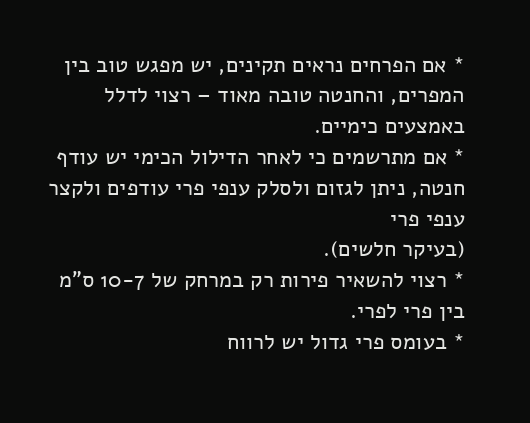* אם הפרחים נראים תקינים, יש מפגש טוב בין המפרים, והחנטה טובה מאוד – רצוי לדלל באמצעים כימיים.
* אם מתרשמים כי לאחר הדילול הכימי יש עודף חנטה, ניתן לגזום ולסלק ענפי פרי עודפים ולקצר ענפי פרי
(בעיקר חלשים).
* רצוי להשאיר פירות רק במרחק של 10-7 ס"מ בין פרי לפרי.
* בעומס פרי גדול יש לרווח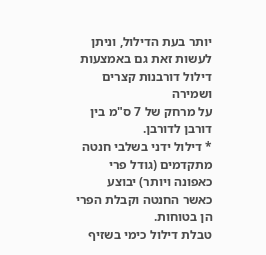יותר בעת הדילול, וניתן לעשות זאת גם באמצעות דילול דורבנות קצרים ושמירה
על מרחק של 7 ס"מ בין דורבן לדורבן.
* דילול ידני בשלבי חנטה מתקדמים (גודל פרי כאפונה ויותר) יבוצע כאשר החנטה וקבלת הפרי הן בטוחות.
טבלת דילול כימי בשזיף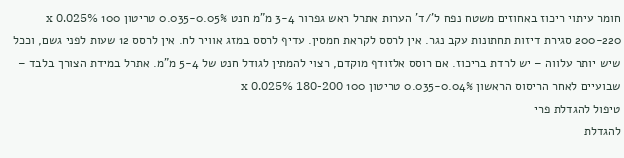חומר עיתוי ריכוז באחוזים משטח נפח ל'/ד' הערות אתרל ראש גפרור 3-4 מ"מ חנט 0.035-0.05% טריטון 100 x 0.025% 200-220 סגירת דיזות תחתונות עקב נגר. אין לרסס לקראת חמסין. עדיף לרסס במזג אוויר לח. אין לרסס 12 שעות לפני גשם, וככל שיש יותר עלווה – יש לרדת בריכוז. אם רוסס אלזודף מוקדם, רצוי להמתין לגודל חנט של 5-4 מ"מ. אתרל במידת הצורך בלבד – שבועיים לאחר הריסוס הראשון 0.035-0.04% טריטון 100 x 0.025% 180-200
טיפול להגדלת פרי
להגדלת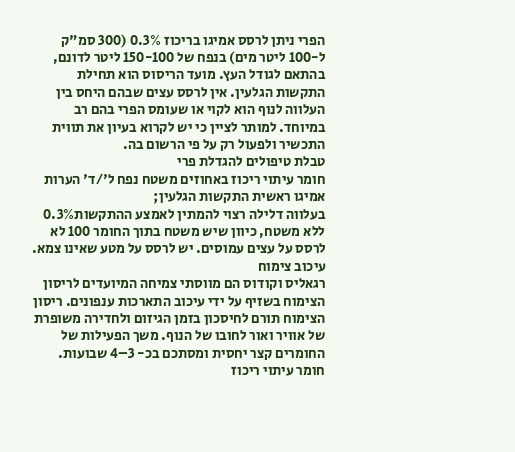הפרי ניתן לרסס אמיגו בריכוז 0.3% (300 סמ"ק ל-100 ליטר מים) בנפח של 150-100 ליטר לדונם, בהתאם לגודל העץ. מועד הריסוס הוא תחילת התקשות הגלעין. אין לרסס עצים שבהם היחס בין העלווה לנוף הוא לקוי או שעומס הפרי בהם רב במיוחד. למותר לציין כי יש לקרוא בעיון את תווית התכשיר ולפעול רק על פי הרשום בה.
טבלת טיפולים להגדלת פרי
חומר עיתוי ריכוז באחוזים משטח נפח ל'/ד' הערות אמיגו ראשית התקשות הגלעין;
בעלווה דלילה רצוי להמתין לאמצע ההתקשות0.3% ללא משטח, כיוון שיש משטח בתוך החומר 100 לא לרסס על עצים עמוסים. יש לרסס על מטע שאינו צמא.
עיכוב צימוח
רגאליס וקודוס הם מווסתי צמיחה המיועדים לריסון הצימוח בשזיף על ידי עיכוב התארכות ענפונים. ריסון הצימוח תורם לחיסכון בזמן הגיזום ולחדירה משופרת של אוויר ואור לחובו של הנוף. משך הפעילות של החומרים קצר יחסית ומסתכם בכ- 3–4 שבועות.
חומר עיתוי ריכוז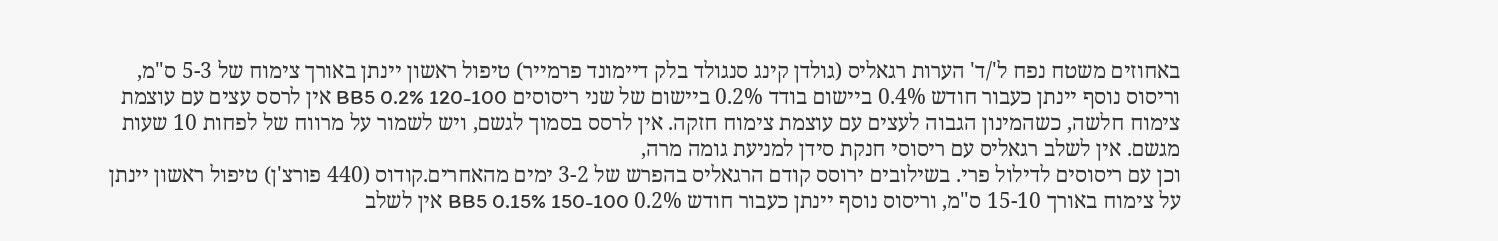באחוזים משטח נפח ל'/ד' הערות רגאליס (גולדן קינג סנגולד בלק דיימונד פרמייר) טיפול ראשון יינתן באורך צימוח של 5-3 ס"מ, וריסוס נוסף יינתן כעבור חודש 0.4% ביישום בודד 0.2% ביישום של שני ריסוסים BB5 0.2% 120-100 אין לרסס עצים עם עוצמת צימוח חלשה, כשהמינון הגבוה לעצים עם עוצמת צימוח חזקה. אין לרסס בסמוך לגשם, ויש לשמור על מרווח של לפחות 10 שעות מגשם. אין לשלב רגאליס עם ריסוסי חנקת סידן למניעת גומה מרה,
וכן עם ריסוסים לדילול פרי. בשילובים ירוסס קודם הרגאליס בהפרש של 3-2 ימים מהאחרים.קודוס (440 פורצ'ן) טיפול ראשון יינתן על צימוח באורך 15-10 ס"מ, וריסוס נוסף יינתן כעבור חודש 0.2% BB5 0.15% 150-100 אין לשלב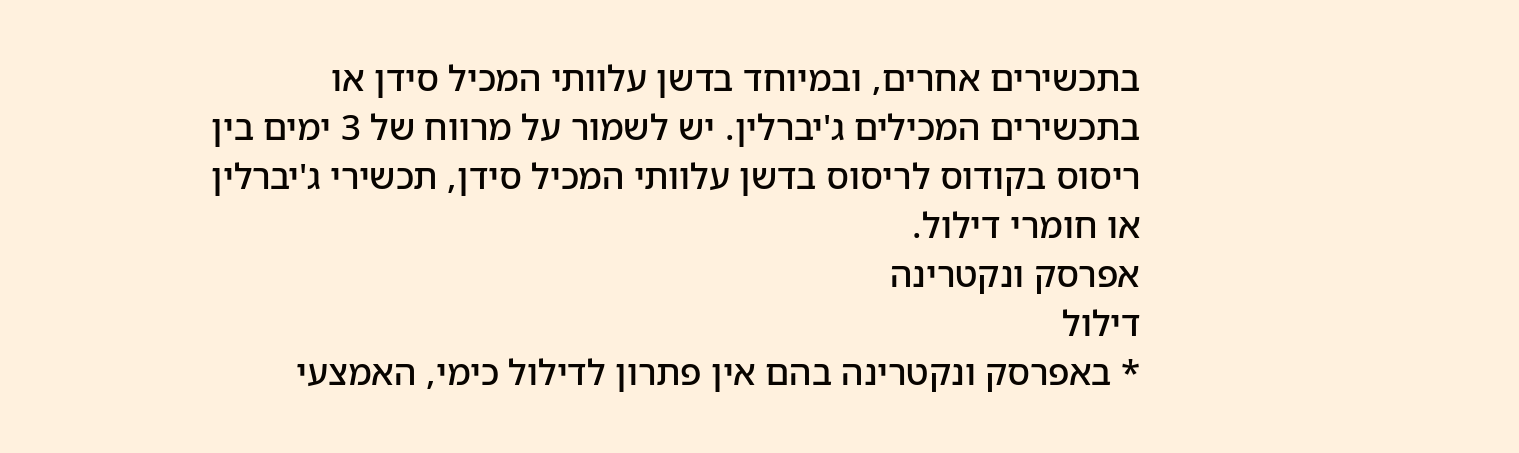בתכשירים אחרים, ובמיוחד בדשן עלוותי המכיל סידן או בתכשירים המכילים ג'יברלין. יש לשמור על מרווח של 3 ימים בין ריסוס בקודוס לריסוס בדשן עלוותי המכיל סידן, תכשירי ג'יברלין או חומרי דילול.
אפרסק ונקטרינה
דילול
* באפרסק ונקטרינה בהם אין פתרון לדילול כימי, האמצעי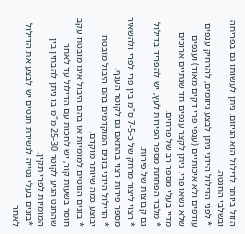הזול ביותר לדילול הוא הגיזום. ניתן לעשותו גם בפריחה ובשלבי החנטה.
* לפני הדילול הידני ניתן לבצע גיזומים, להרחיק ענפים עודפים ולא איכותיים (ענפי פרי דקים מאוד) וענפים שלא נשאו פרי. ניתן לקצר ענפים חד שנתיים ארוכים מדיי בעלי מספר רב של פרחים.
* מלבד הפחתת מספר הפירות לעץ, יש להפריד בדילול גם קבוצות של פירות.
* רצוי ליצור מרחק של כ-7-5 ס"מ בין פרי לפרי ולהשאיר מספר פירות רצוי בהתאם גם לקוטר הענף.
* הדילול הידני בזנים המוקדמים בהם היבול מובטח יבוצע כמה שיותר מוקדם.
* בזנים הנוטים למומיות או בהם היבול אינו מובטח עקב חוסר בשעות קור, יש לחכות עם הדילול עד לאחר שהחנט הגיע לקוטר 25-30 מ"מ בו ניתן להבחין בין המומיות לפרי תקין.
*בזנים בעלי נטייה לנשירת חנטים יש לבצע את הדילול לאחר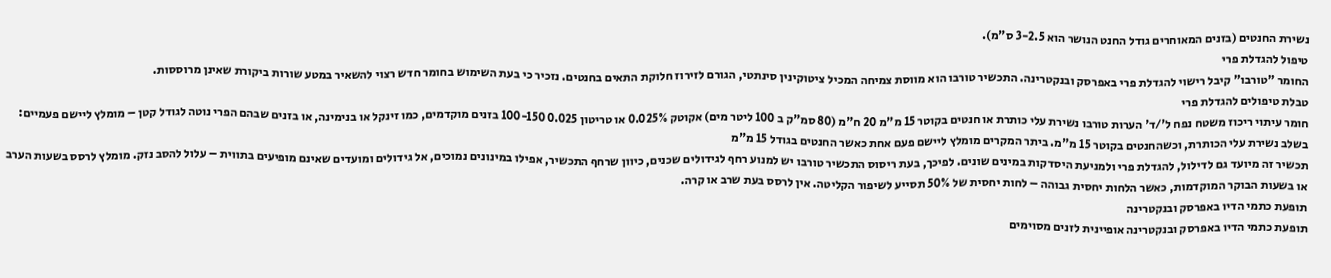נשירת החנטים (בזנים המאוחרים גודל החנט הנושר הוא 3-2.5 ס"מ).
טיפול להגדלת פרי
החומר "טורבו" קיבל רישוי להגדלת פרי באפרסק ובנקטרינה. התכשיר טורבו הוא מווסת צמיחה המכיל ציטוקינין סינתטי, הגורם לזירוז חלוקת התאים בחנטים. נזכיר כי בעת השימוש בחומר חדש רצוי להשאיר במטע שורות ביקורת שאינן מרוססות.
טבלת טיפולים להגדלת פרי
חומר עיתוי ריכוז משטח נפח ל'/ד' הערות טורבו נשירת עלי כותרת או חנטים בקוטר 15 מ"מ 20 ח"מ (80 סמ"ק ב 100 ליטר מים) אקוטק 0.025% או טריטון 0.025 100-150 בזנים מוקדמים, כמו זינקל או בנימינה, או בזנים שבהם הפרי נוטה לגודל קטן – מומלץ ליישם פעמיים: בשלב נשירת עלי הכותרת, וכשהחנטים בקוטר 15 מ"מ. ביתר המקרים מומלץ ליישם פעם אחת כאשר החנטים בגודל 15 מ"מ
תכשיר זה מיועד גם לדילול, להגדלת פרי ולמניעת היסדקות במינים שונים. לפיכך, בעת ריסוס התכשיר טורבו יש למנוע רחף לגידולים שכנים, כיוון שרחף התכשיר, אפילו במינונים נמוכים, אל גידולים ומועדים שאינם מופיעים בתווית – עלול להסב נזק. מומלץ לרסס בשעות הערב או בשעות הבוקר המוקדמות, כאשר הלחות יחסית גבוהה – לחות יחסית של 50% תסייע לשיפור הקליטה. אין לרסס בעת שרב או קרה.
תופעת כתמי הדיו באפרסק ובנקטרינה
תופעת כתמי הדיו באפרסק ובנקטרינה אופיינית לזנים מסוימים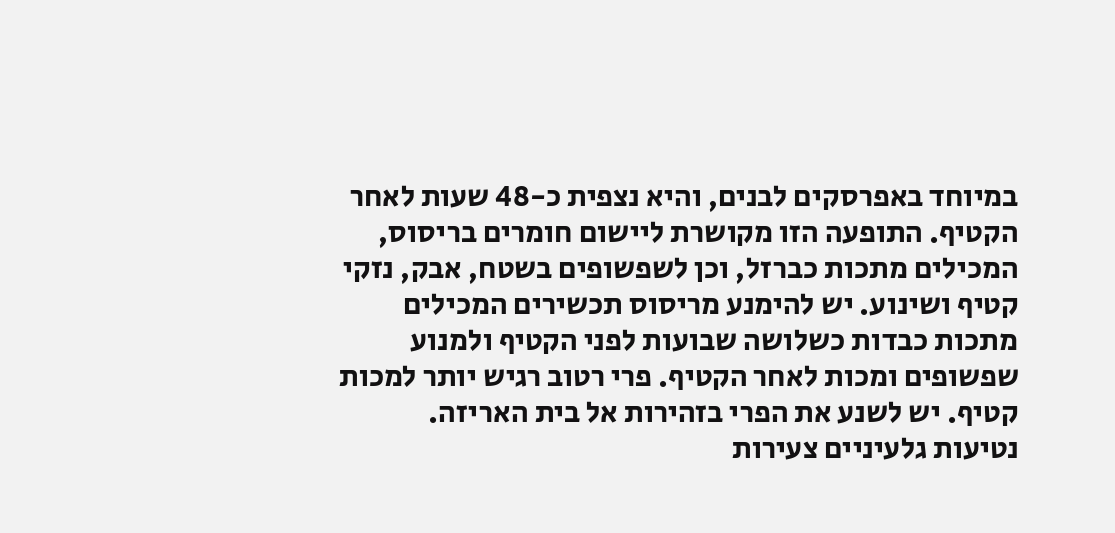במיוחד באפרסקים לבנים, והיא נצפית כ-48 שעות לאחר הקטיף. התופעה הזו מקושרת ליישום חומרים בריסוס, המכילים מתכות כברזל, וכן לשפשופים בשטח, אבק, נזקי קטיף ושינוע. יש להימנע מריסוס תכשירים המכילים מתכות כבדות כשלושה שבועות לפני הקטיף ולמנוע שפשופים ומכות לאחר הקטיף. פרי רטוב רגיש יותר למכות קטיף. יש לשנע את הפרי בזהירות אל בית האריזה.
נטיעות גלעיניים צעירות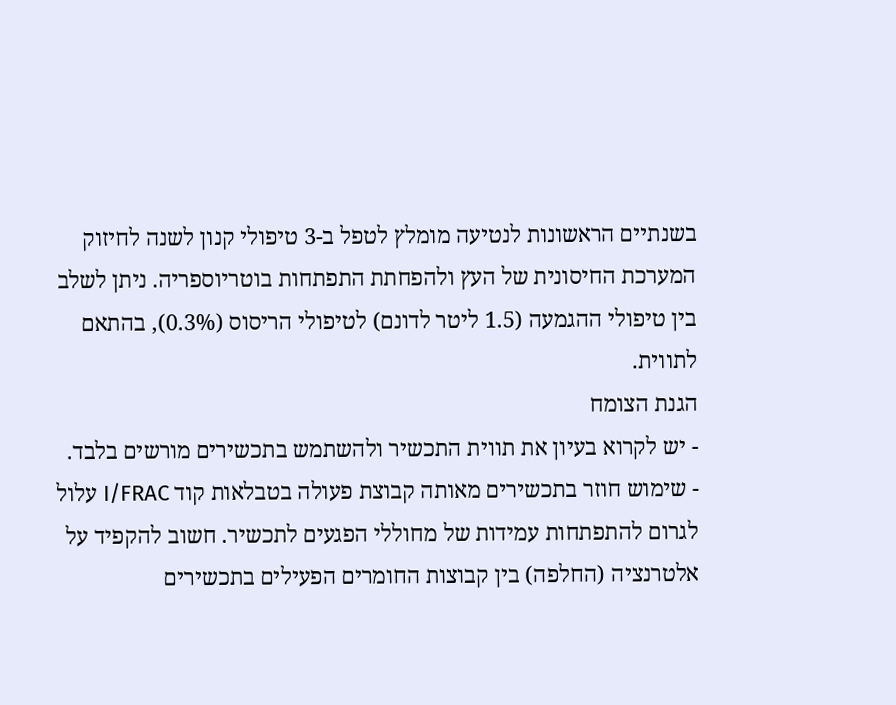בשנתיים הראשונות לנטיעה מומלץ לטפל ב-3 טיפולי קנון לשנה לחיזוק המערכת החיסונית של העץ ולהפחתת התפתחות בוטריוספריה. ניתן לשלב בין טיפולי ההגמעה (1.5 ליטר לדונם) לטיפולי הריסוס (0.3%), בהתאם לתווית.
הגנת הצומח
- יש לקרוא בעיון את תווית התכשיר ולהשתמש בתכשירים מורשים בלבד.
- שימוש חוזר בתכשירים מאותה קבוצת פעולה בטבלאות קוד I/FRAC עלול לגרום להתפתחות עמידות של מחוללי הפגעים לתכשיר. חשוב להקפיד על אלטרנציה (החלפה) בין קבוצות החומרים הפעילים בתכשירים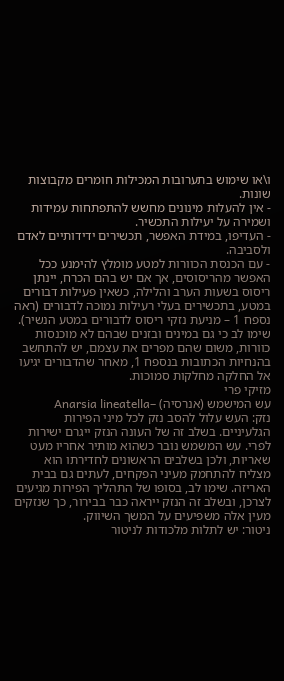ו\או שימוש בתערובות המכילות חומרים מקבוצות שונות.
- אין להעלות מינונים מחשש להתפתחות עמידות ושמירה על יעילות התכשיר.
- העדיפו, במידת האפשר, תכשירים ידידותיים לאדם ולסביבה.
- עם הכנסת הכוורות למטע מומלץ להימנע ככל האפשר מהריסוסים, אך אם יש בהם הכרח, יינתן ריסוס בשעות הערב והלילה, כשאין פעילות דבורים במטע, בתכשירים בעלי רעילות נמוכה לדבורים (ראה נספח 1 – מניעת נזקי ריסוס לדבורים במטע הנשיר). שימו לב כי גם במינים ובזנים שבהם לא מוכנסות כוורות, משום שהם מפרים את עצמם, יש להתחשב בהנחיות הכתובות בנספח 1, מאחר שהדבורים יגיעו אל החלקה מחלקות סמוכות.
מזיקי פרי
עש המישמש (אנרסיה) –Anarsia lineatella
נזק: העש עלול להסב נזק לכל מיני הפירות הגלעיניים. בשלב זה של העונה הנזק ייגרם ישירות לפרי. עש המשמש נובר כשהוא מותיר אחריו מעט שאריות, ולכן בשלבים הראשונים לחדירתו הוא מצליח להתחמק מעיני הפקחים, לעתים גם בבית האריזה. שימו לב, בסופו של התהליך הפירות מגיעים לצרכן, ובשלב זה הנזק ייראה כבר בבירור, כך שנזקים מעין אלה משפיעים על המשך השיווק.
ניטור: יש לתלות מלכודות לניטור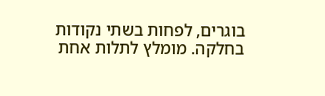בוגרים, לפחות בשתי נקודות בחלקה. מומלץ לתלות אחת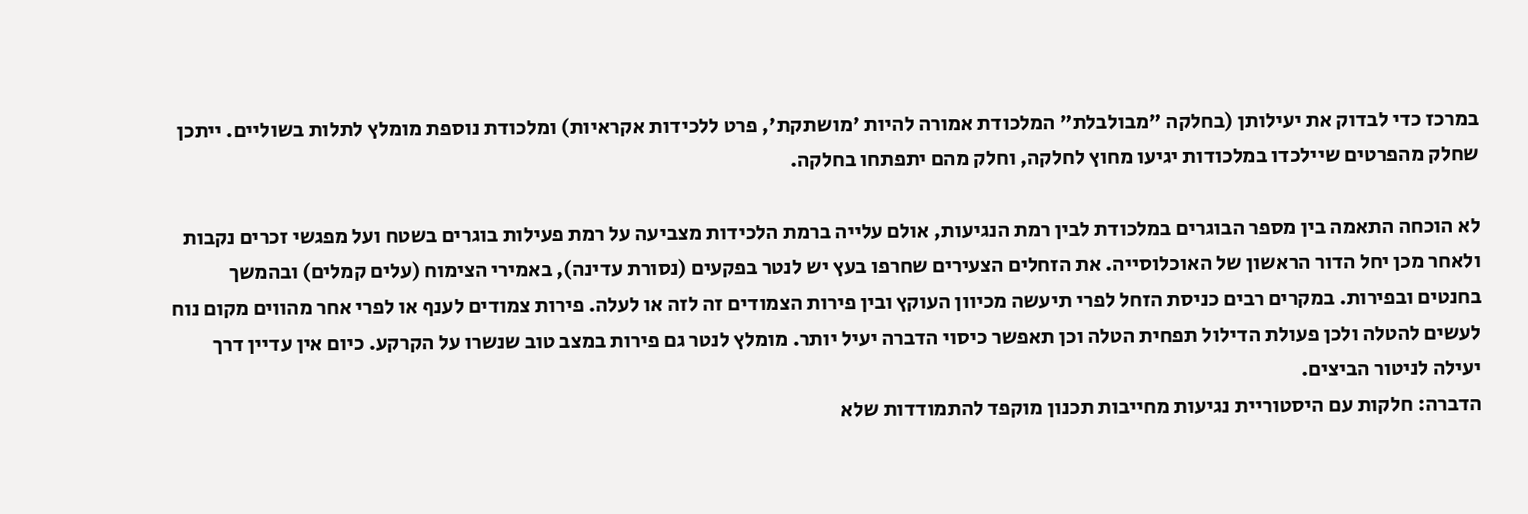במרכז כדי לבדוק את יעילותן (בחלקה "מבולבלת" המלכודת אמורה להיות 'מושתקת', פרט ללכידות אקראיות) ומלכודת נוספת מומלץ לתלות בשוליים. ייתכן שחלק מהפרטים שיילכדו במלכודות יגיעו מחוץ לחלקה, וחלק מהם יתפתחו בחלקה.

לא הוכחה התאמה בין מספר הבוגרים במלכודת לבין רמת הנגיעות, אולם עלייה ברמת הלכידות מצביעה על רמת פעילות בוגרים בשטח ועל מפגשי זכרים נקבות ולאחר מכן יחל הדור הראשון של האוכלוסייה. את הזחלים הצעירים שחרפו בעץ יש לנטר בפקעים (נסורת עדינה), באמירי הצימוח (עלים קמלים) ובהמשך בחנטים ובפירות. במקרים רבים כניסת הזחל לפרי תיעשה מכיוון העוקץ ובין פירות הצמודים זה לזה או לעלה. פירות צמודים לענף או לפרי אחר מהווים מקום נוח לעשים להטלה ולכן פעולת הדילול תפחית הטלה וכן תאפשר כיסוי הדברה יעיל יותר. מומלץ לנטר גם פירות במצב טוב שנשרו על הקרקע. כיום אין עדיין דרך יעילה לניטור הביצים.
הדברה: חלקות עם היסטוריית נגיעות מחייבות תכנון מוקפד להתמודדות שלא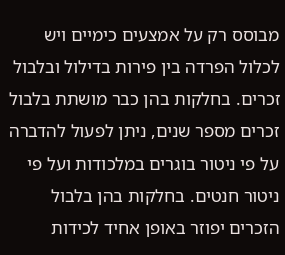מבוסס רק על אמצעים כימיים ויש לכלול הפרדה בין פירות בדילול ובלבול זכרים. בחלקות בהן כבר מושתת בלבול זכרים מספר שנים, ניתן לפעול להדברה על פי ניטור בוגרים במלכודות ועל פי ניטור חנטים. בחלקות בהן בלבול הזכרים יפוזר באופן אחיד לכידות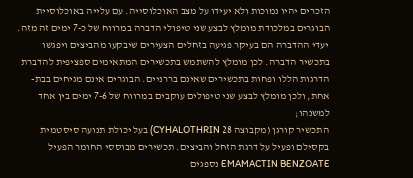הזכרים יהיו נמוכות ולא יעידו על מצב האוכלוסייה. עם עלייה באוכלוסיית הבוגרים במלכודת מומלץ לבצע שני טיפולי הדברה במרווח של כ-7 ימים זה מזה. יעדי ההדברה הם בעיקר פגיעה בזחלים הצעירים שיבקעו מהביצים ויפגשו בתכשיר הדברה. לכן מומלץ להשתמש בתכשירים המתאימים ספציפית להדברת הדרגות הללו ופחות בתכשירים שאינם בררניים. הבוגרים אינם מגיחים בבת-אחת, ולכן מומלץ לבצע שני טיפולים עוקבים במרווח של 7-6 ימים בין אחד למשנהו;
התכשיר קורגן (מקבוצה 28 CYHALOTHRIN) בעל יכולת תנועה סיסטמית בקסילם ופעיל על דרגת הזחל והביצים. תכשירים מבוססי החומר הפעיל EMAMACTIN BENZOATE נספגים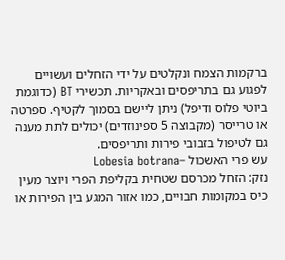ברקמות הצמח ונקלטים על ידי הזחלים ועשויים לפגוע גם בתריפסים ובאקריות. תכשירי BT (כדוגמת ביוטי פלוס ודיפל) ניתן ליישם בסמוך לקטיף. ספרטה או טרייסר (מקבוצה 5 ספינוזדים) יכולים לתת מענה גם לטיפול בזבובי פירות ותריפסים.
עש פרי האשכול –Lobesia botrana
נזק: הזחל מכרסם שטחית בקליפת הפרי ויוצר מעין כיס במקומות חבויים, כמו אזור המגע בין הפירות או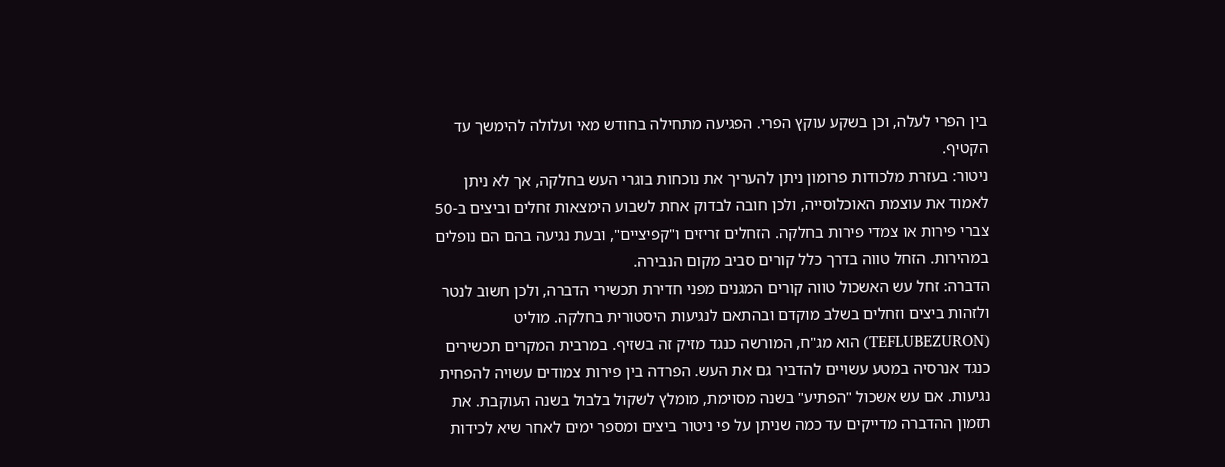בין הפרי לעלה, וכן בשקע עוקץ הפרי. הפגיעה מתחילה בחודש מאי ועלולה להימשך עד הקטיף.
ניטור: בעזרת מלכודות פרומון ניתן להעריך את נוכחות בוגרי העש בחלקה, אך לא ניתן לאמוד את עוצמת האוכלוסייה, ולכן חובה לבדוק אחת לשבוע הימצאות זחלים וביצים ב-50 צברי פירות או צמדי פירות בחלקה. הזחלים זריזים ו"קפיציים", ובעת נגיעה בהם הם נופלים במהירות. הזחל טווה בדרך כלל קורים סביב מקום הנבירה.
הדברה: זחל עש האשכול טווה קורים המגנים מפני חדירת תכשירי הדברה, ולכן חשוב לנטר ולזהות ביצים וזחלים בשלב מוקדם ובהתאם לנגיעות היסטורית בחלקה. מוליט (TEFLUBEZURON) הוא מג"ח, המורשה כנגד מזיק זה בשזיף. במרבית המקרים תכשירים כנגד אנרסיה במטע עשויים להדביר גם את העש. הפרדה בין פירות צמודים עשויה להפחית נגיעות. אם עש אשכול "הפתיע" בשנה מסוימת, מומלץ לשקול בלבול בשנה העוקבת. את תזמון ההדברה מדייקים עד כמה שניתן על פי ניטור ביצים ומספר ימים לאחר שיא לכידות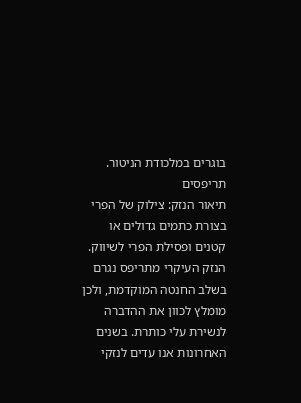בוגרים במלכודת הניטור.
תריפסים
תיאור הנזק: צילוק של הפרי בצורת כתמים גדולים או קטנים ופסילת הפרי לשיווק. הנזק העיקרי מתריפס נגרם בשלב החנטה המוקדמת, ולכן מומלץ לכוון את ההדברה לנשירת עלי כותרת. בשנים האחרונות אנו עדים לנזקי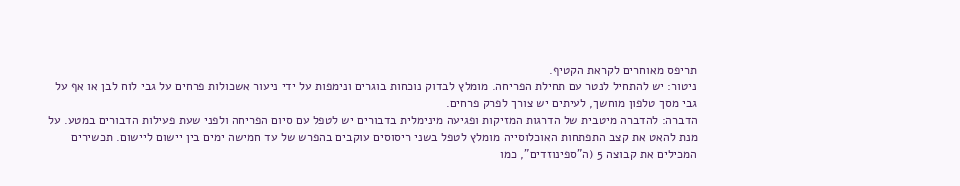תריפס מאוחרים לקראת הקטיף.
ניטור: יש להתחיל לנטר עם תחילת הפריחה. מומלץ לבדוק נוכחות בוגרים ונימפות על ידי ניעור אשכולות פרחים על גבי לוח לבן או אף על גבי מסך טלפון מוחשך, לעיתים יש צורך לפרק פרחים.
הדברה: להדברה מיטבית של הדרגות המזיקות ופגיעה מינימלית בדבורים יש לטפל עם סיום הפריחה ולפני שעת פעילות הדבורים במטע. על מנת להאט את קצב התפתחות האוכלוסייה מומלץ לטפל בשני ריסוסים עוקבים בהפרש של עד חמישה ימים בין יישום ליישום. תכשירים המכילים את קבוצה 5 (ה"ספינוזדים", כמו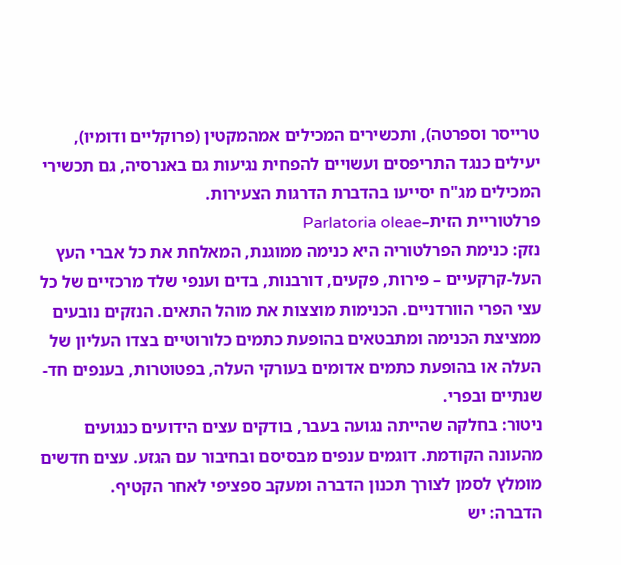טרייסר וספרטה), ותכשירים המכילים אמהמקטין (פרוקליים ודומיו), יעילים כנגד התריפסים ועשויים להפחית נגיעות גם באנרסיה, גם תכשירי המכילים מג"ח יסייעו בהדברת הדרגות הצעירות.
פרלטוריית הזית–Parlatoria oleae
נזק: כנימת הפרלטוריה היא כנימה ממוגנת, המאלחת את כל אברי העץ העל-קרקעיים – פירות, פקעים, דורבנות, בדים וענפי שלד מרכזיים של כל עצי הפרי הוורדניים. הכנימות מוצצות את מוהל התאים. הנזקים נובעים ממציצת הכנימה ומתבטאים בהופעת כתמים כלורוטיים בצדו העליון של העלה או בהופעת כתמים אדומים בעורקי העלה, בפטוטרות, בענפים חד-שנתיים ובפרי.
ניטור: בחלקה שהייתה נגועה בעבר, בודקים עצים הידועים כנגועים מהעונה הקודמת. דוגמים ענפים מבסיסם ובחיבור עם הגזע. עצים חדשים מומלץ לסמן לצורך תכנון הדברה ומעקב ספציפי לאחר הקטיף.
הדברה: יש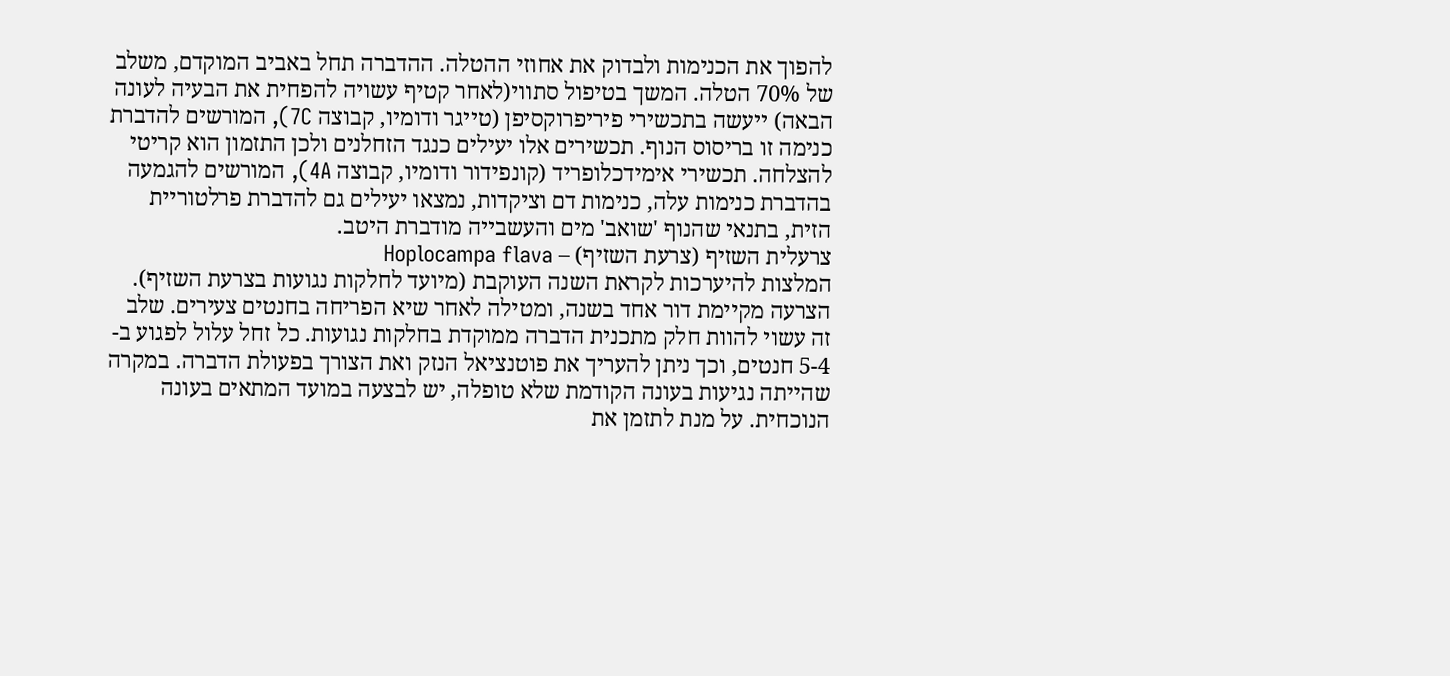להפוך את הכנימות ולבדוק את אחוזי ההטלה. ההדברה תחל באביב המוקדם, משלב של 70% הטלה. המשך בטיפול סתווי(לאחר קטיף עשויה להפחית את הבעיה לעונה הבאה) ייעשה בתכשירי פיריפרוקסיפן (טייגר ודומיו, קבוצה 7C), המורשים להדברת כנימה זו בריסוס הנוף. תכשירים אלו יעילים כנגד הזחלנים ולכן התזמון הוא קריטי להצלחה. תכשירי אימידכלופריד (קונפידור ודומיו, קבוצה 4A), המורשים להגמעה בהדברת כנימות עלה, כנימות דם וציקדות, נמצאו יעילים גם להדברת פרלטוריית הזית, בתנאי שהנוף 'שואב' מים והעשבייה מודברת היטב.
צרעלית השזיף (צרעת השזיף) – Hoplocampa flava
המלצות להיערכות לקראת השנה העוקבת (מיועד לחלקות נגועות בצרעת השזיף).
הצרעה מקיימת דור אחד בשנה, ומטילה לאחר שיא הפריחה בחנטים צעירים. שלב זה עשוי להוות חלק מתכנית הדברה ממוקדת בחלקות נגועות. כל זחל עלול לפגוע ב- 5-4 חנטים, וכך ניתן להעריך את פוטנציאל הנזק ואת הצורך בפעולת הדברה. במקרה שהייתה נגיעות בעונה הקודמת שלא טופלה, יש לבצעה במועד המתאים בעונה הנוכחית. על מנת לתזמן את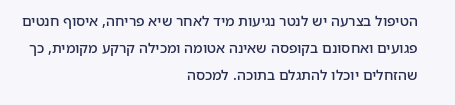הטיפול בצרעה יש לנטר נגיעות מיד לאחר שיא פריחה, איסוף חנטים פגועים ואחסונם בקופסה שאינה אטומה ומכילה קרקע מקומית, כך שהזחלים יוכלו להתגלם בתוכה. למכסה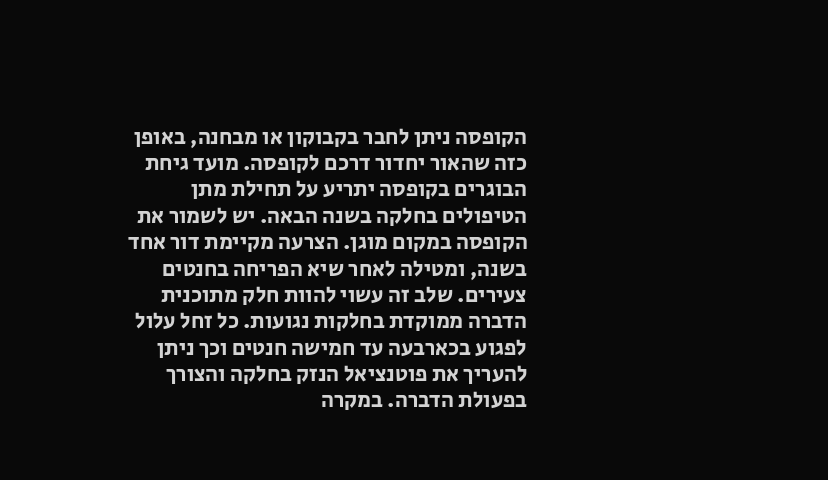הקופסה ניתן לחבר בקבוקון או מבחנה, באופן כזה שהאור יחדור דרכם לקופסה. מועד גיחת הבוגרים בקופסה יתריע על תחילת מתן הטיפולים בחלקה בשנה הבאה. יש לשמור את הקופסה במקום מוגן. הצרעה מקיימת דור אחד בשנה, ומטילה לאחר שיא הפריחה בחנטים צעירים. שלב זה עשוי להוות חלק מתוכנית הדברה ממוקדת בחלקות נגועות. כל זחל עלול לפגוע בכארבעה עד חמישה חנטים וכך ניתן להעריך את פוטנציאל הנזק בחלקה והצורך בפעולת הדברה. במקרה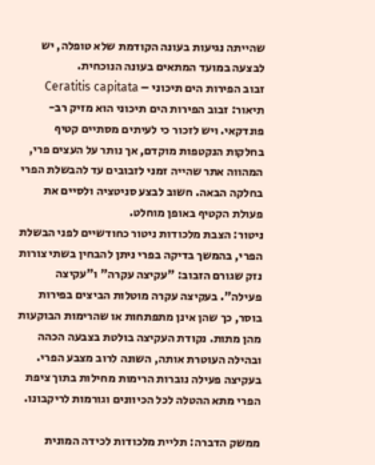שהייתה נגיעות בעונה הקודמת שלא טופלה, יש לבצעה במועד המתאים בעונה הנוכחית.
זבוב הפירות הים תיכוני – Ceratitis capitata
תיאור: זבוב הפירות הים תיכוני הוא מזיק רב-פונדקאי. ויש לזכור כי לעיתים מסתיים קטיף בחלקות הנקטפות מוקדם, אך נותר על העצים פרי, המהווה אתר שהייה זמני לזבובים עד להבשלת הפרי בחלקה הבאה. חשוב לבצע סניטציה ולסיים את פעולת הקטיף באופן מוחלט.
ניטור: הצבת מלכודות ניטור כחודשיים לפני הבשלת הפרי, בהמשך בדיקה בפרי ניתן להבחין בשתי צורות נזק שגורם הזבוב: "עקיצה עקרה" ו"עקיצה פעילה". בעקיצה עקרה מוטלות הביצים בפירות בוסר, כך שהן אינן מתפתחות או שהרימות הבוקעות מהן מתות. נקודת העקיצה בולטת בצבעה הכהה ובהילה העוטרת אותה, השונה לרוב מצבע הפרי. בעקיצה פעילה נוברות הרימות מחילות בתוך ציפת הפרי מתא ההטלה לכל הכיוונים וגורמות לריקבונו.

ממשק הדברה: תליית מלכודות לכידה המונית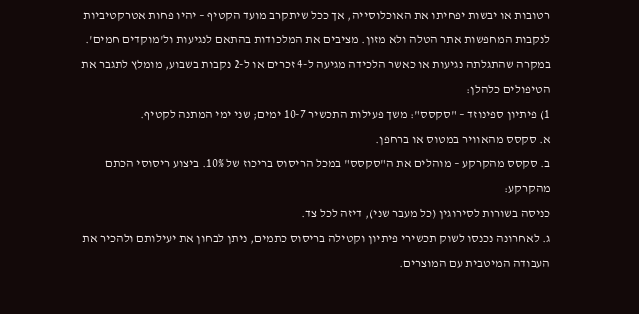רטובות או יבשות יפחיתו את האוכלוסייה, אך ככל שיתקרב מועד הקטיף – יהיו פחות אטרקטיביות לנקבות המחפשות אתר הטלה ולא מזון. מציבים את המלכודות בהתאם לנגיעות ול'מוקדים חמים'. במקרה שהתגלתה נגיעות או כאשר הלכידה מגיעה ל-4 זכרים או ל-2 נקבות בשבוע, מומלץ לתגבר את הטיפולים כלהלן:
1) פיתיון ספינוזד – "סקסס": משך פעילות התכשיר 10-7 ימים; שני ימי המתנה לקטיף.
א. סקסס מהאוויר במטוס או ברחפן.
ב. סקסס מהקרקע – מוהלים את ה"סקסס" במכל הריסוס בריכוז של 10%. ביצוע ריסוסי הכתם מהקרקע:
כניסה בשורות לסירוגין (כל מעבר שני), דיזה לכל צד.
ג. לאחרונה נכנסו לשוק תכשירי פיתיון וקטילה בריסוס כתמים, ניתן לבחון את יעילותם ולהכיר את העבודה המיטבית עם המוצרים.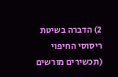2) הדברה בשיטת ריסוסי החיפוי (תכשירים מורשים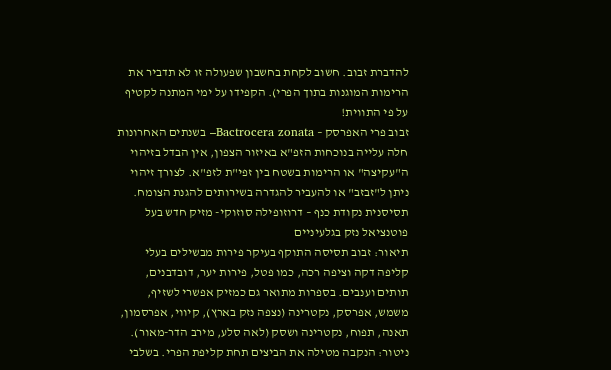להדברת זבוב. חשוב לקחת בחשבון שפעולה זו לא תדביר את הרימות המוגנות בתוך הפרי). הקפידו על ימי המתנה לקטיף על פי התווית!
זבוב פרי האפרסק – Bactrocera zonata– בשנתים האחרונות חלה עלייה בנוכחות הזפ"א באיזור הצפון, אין הבדל בזיהוי ה"עקיצה" או הרימות בשטח בין זפי"ת לזפ"א. לצורך זיהוי ניתן ל"זבזב" או להעביר להגדרה בשירותים להגנת הצומח.
תסיסנית נקודת כנף – דרוזופילה סוזוקי- מזיק חדש בעל פוטנציאל נזק בגלעיניים
תיאור: זבוב תסיסה התוקף בעיקר פירות מבשילים בעלי קליפה דקה וציפה רכה, כמו פטל, פירות יער, דובדבנים, תותים וענבים. בספרות מתואר גם כמזיק אפשרי לשזיף, משמש, אפרסק, נקטרינה (נצפה נזק בארץ), קיווי, אפרסמון, תאנה, תפוח, נקטרינה ושסק (לאה סלע, מירב הדר-מאור).
ניטור: הנקבה מטילה את הביצים תחת קליפת הפרי. בשלבי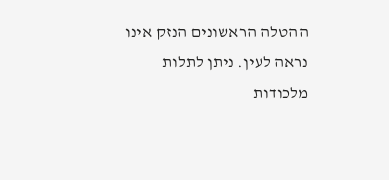ההטלה הראשונים הנזק אינו נראה לעין. ניתן לתלות מלכודות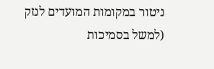ניטור במקומות המועדים לנזק (למשל בסמיכות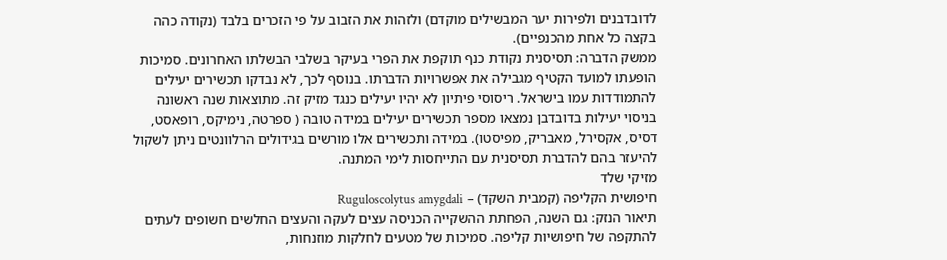לדובדבנים ולפירות יער המבשילים מוקדם) ולזהות את הזבוב על פי הזכרים בלבד (נקודה כהה בקצה כל אחת מהכנפיים).
ממשק הדברה: תסיסנית נקודת כנף תוקפת את הפרי בעיקר בשלבי הבשלתו האחרונים. סמיכות הופעתו למועד הקטיף מגבילה את אפשרויות הדברתו. בנוסף לכך, לא נבדקו תכשירים יעילים להתמודדות עמו בישראל. ריסוסי פיתיון לא יהיו יעילים כנגד מזיק זה. מתוצאות שנה ראשונה בניסוי יעילות בדובדבן נמצאו מספר תכשירים יעילים במידה טובה ( ספרטה, נימיקס, רופאסט, דסיס, אקסירל, מאבריק, מפיסטו). במידה ותכשירים אלו מורשים בגידולים הרלוונטים ניתן לשקול להיעזר בהם להדברת תסיסנית עם התייחסות לימי המתנה.
מזיקי שלד
חיפושית הקליפה (קמבית השקד) – Ruguloscolytus amygdali
תיאור הנזק: גם השנה, הפחתת ההשקייה הכניסה עצים לעקה והעצים החלשים חשופים לעתים להתקפה של חיפושיות קליפה. סמיכות של מטעים לחלקות מוזנחות,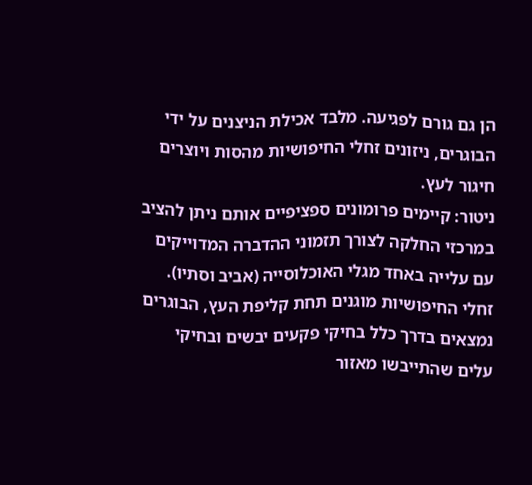הן גם גורם לפגיעה. מלבד אכילת הניצנים על ידי הבוגרים, ניזונים זחלי החיפושיות מהסות ויוצרים חיגור לעץ.
ניטור: קיימים פרומונים ספציפיים אותם ניתן להציב במרכזי החלקה לצורך תזמוני ההדברה המדוייקים עם עלייה באחד מגלי האוכלוסייה (אביב וסתיו). זחלי החיפושיות מוגנים תחת קליפת העץ, הבוגרים נמצאים בדרך כלל בחיקי פקעים יבשים ובחיקי עלים שהתייבשו מאזור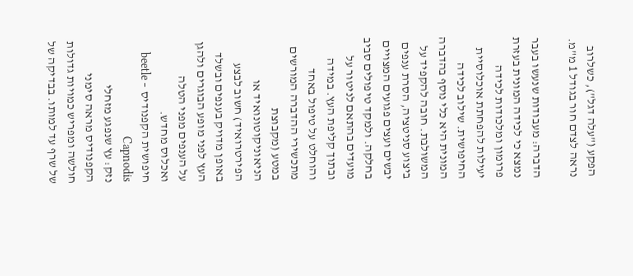הפקע ("עלה דגל"), כשלרוב נראה לצדם חור בגודל 1 מ"מ.

הדברה: מעבודות שנעשו בעבר נמצא כי לכידה המונית בעזרת פרומון ומלכודות לכידה יעילות להפחתת אוכלוסיית החיפושית. שילוב לכידה המונית היא כלי נוסף בהדברה המשולבת. חובה להקפיד על ביצוע סניטציה, הסרת ענפים יבשים ועצים פגועים המצויים בחלקה. ולמקד טיפולים סביב מועדים בהתאם לניטור על ובתוך קליפת העץ. במידה והוחלט על טיפול באחד מתכשירי ההדברה המורשים במטע (מקבוצת הניאוניקוטונואיד או הפירטרואיד) חשוב לבצע באופן מדויק בענפים ובשלד העץ לפני מופע הבוגרים ולהגן על הענפים מפני הטלה ואכלוס מחדש.
חיפושית הקפנודיס – beetle Capnodis
נזק: עץ שנפגע מזחלי הקפנודיס מראה סימני חולשה ומפריש כמויות גדולות של שרף עד למותו. בבדיקה של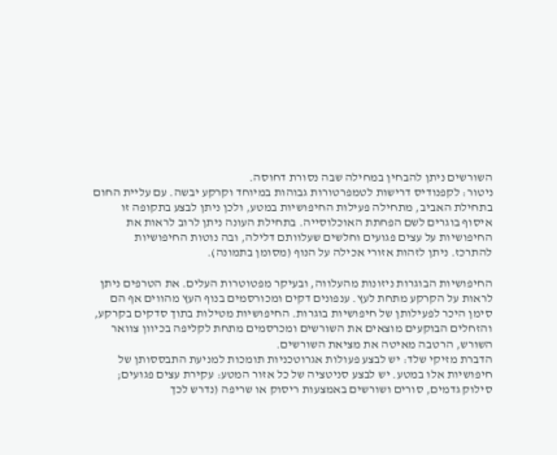השורשים ניתן להבחין במחילה שבה נסורת דחוסה.
ניטור: לקפנודיס דרישות לטמפרטורות גבוהות במיוחד וקרקע יבשה. עם עליית החום בתחילת האביב, מתחילה פעילות החיפושיות במטע, ולכן ניתן לבצע בתקופה זו איסוף בוגרים לשם הפחתת האוכלוסייה. בתחילת העונה ניתן לרוב לראות את החיפושיות על עצים פגועים וחלשים שעלוותם דלילה, ובה נוטות החיפושיות להתרכז. ניתן לזהות אזורי אכילה על הנוף (מסומן בתמונה).

החיפושיות הבוגרות ניזונות מהעלווה, ובעיקר מפטוטרות העלים. את הטרפים ניתן לראות על הקרקע מתחת לעץ. ענפונים דקים ומכורסמים בנוף העץ מהווים אף הם סימן היכר לפעילותן של חיפושיות בוגרות. החיפושיות מטילות בתוך סדקים בקרקע, והזחלים הבוקעים מוצאים את השורשים ומכרסמים מתחת לקליפה בכיוון צוואר השורש, הרטבה מאיטה את מציאת השורשים.
הדברת מזיקי שלד: יש לבצע פעולות אגרוטכניות תומכות למניעת התבססותן של חיפושיות אלו במטע. יש לבצע סניטציה של כל אזור המטע: עקירת עצים פגועים; סילוק גדמים, סורים ושורשים באמצעות ריסוק או שריפה (נדרש לכך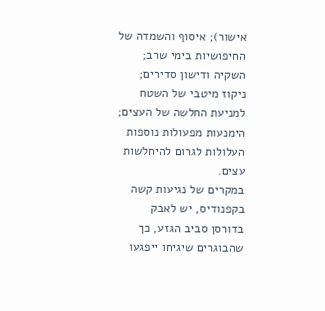אישור); איסוף והשמדה של החיפושיות בימי שרב; השקיה ודישון סדירים; ניקוז מיטבי של השטח למניעת החלשה של העצים; הימנעות מפעולות נוספות העלולות לגרום להיחלשות עצים.
במקרים של נגיעות קשה בקפנודיס, יש לאבק בדורסן סביב הגזע, כך שהבוגרים שיגיחו ייפגעו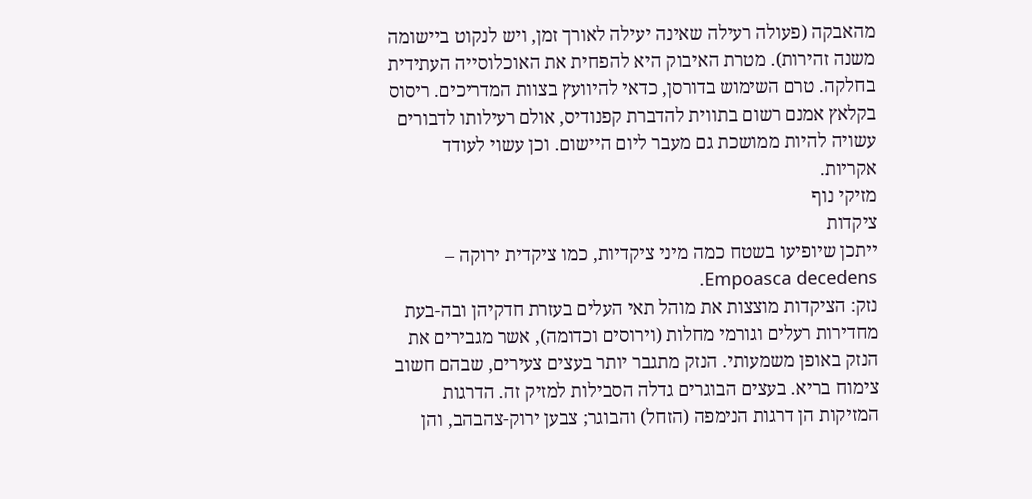מהאבקה (פעולה רעילה שאינה יעילה לאורך זמן, ויש לנקוט ביישומה משנה זהירות). מטרת האיבוק היא להפחית את האוכלוסייה העתידית בחלקה. טרם השימוש בדורסן, כדאי להיוועץ בצוות המדריכים. ריסוס בקלאץ אמנם רשום בתווית להדברת קפנודיס, אולם רעילותו לדבורים עשויה להיות ממושכת גם מעבר ליום היישום. וכן עשוי לעודד אקריות.
מזיקי נוף
ציקדות
ייתכן שיופיעו בשטח כמה מיני ציקדיות, כמו ציקדית ירוקה – Empoasca decedens.
נזק: הציקדות מוצצות את מוהל תאי העלים בעזרת חדקיהן ובה-בעת מחדירות רעלים וגורמי מחלות (וירוסים וכדומה), אשר מגבירים את הנזק באופן משמעותי. הנזק מתגבר יותר בעצים צעירים, שבהם חשוב צימוח בריא. בעצים הבוגרים גדלה הסבילות למזיק זה. הדרגות המזיקות הן דרגות הנימפה (הזחל) והבוגר; צבען ירוק-צהבהב, והן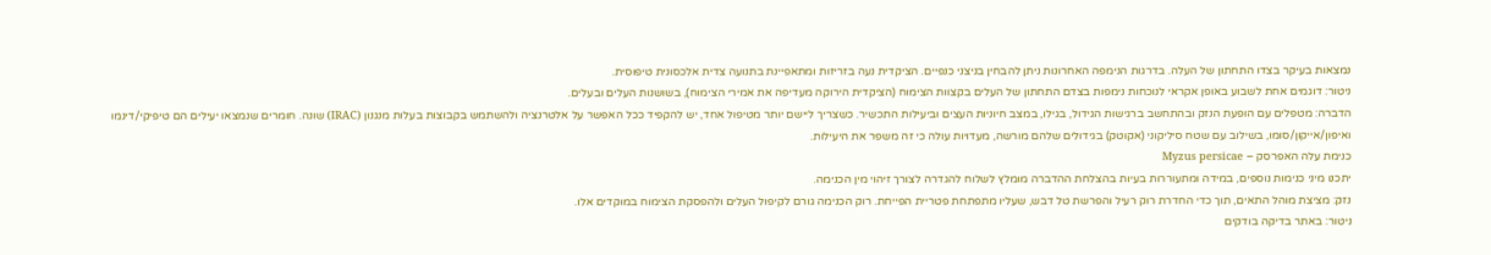נמצאות בעיקר בצדו התחתון של העלה. בדרגות הנימפה האחרונות ניתן להבחין בניצני כנפיים. הציקדית נעה בזריזות ומתאפיינת בתנועה צדית אלכסונית טיפוסית.
ניטור: דוגמים אחת לשבוע באופן אקראי לנוכחות נימפות בצדם התחתון של העלים בקצוות הצימוח (הציקדית הירוקה מעדיפה את אמירי הצימוח), בשושנות העלים ובעלים.
הדברה: מטפלים עם הופעת הנזק ובהתחשב ברגישות הגידול, בגילו, במצב חיוניות העצים וביעילות התכשיר. כשצריך ליישם יותר מטיפול אחד, יש להקפיד ככל האפשר על אלטרנציה ולהשתמש בקבוצות בעלות מנגנון (IRAC) שונה. חומרים שנמצאו יעילים הם טיפיקי/דינמו ואיפון/אייקון/סומו, בשילוב עם שטח סיליקוני (אקוטק) בגידולים שלהם מורשה, מעדויות עולה כי זה משפר את היעילות.
כנימת עלה האפרסק – Myzus persicae
יתכנו מיני כנימות נוספים, במידה ומתעוררות בעיות בהצלחת ההדברה מומלץ לשלוח להגדרה לצורך זיהוי מין הכנימה.
נזק: מציצת מוהל התאים, תוך כדי החדרת רוק רעיל והפרשת טל דבש, שעליו מתפתחת פטריית הפייחת. רוק הכנימה גורם לקיפול העלים ולהפסקת הצימוח במוקדים אלו.
ניטור: באתר בדיקה בודקים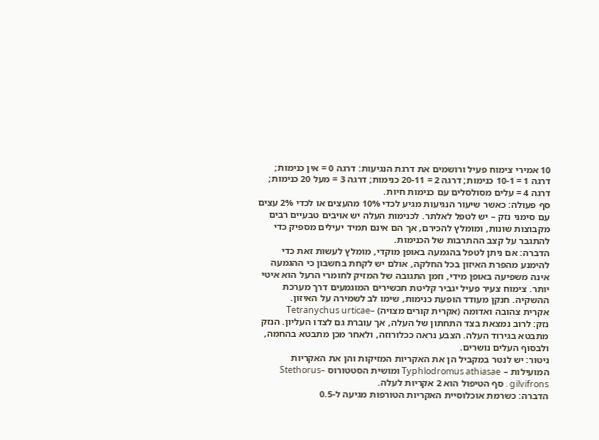10 אמירי צימוח פעיל ורושמים את דרגת הנגיעות: דרגה 0 = אין כנימות; דרגה 1 = 10-1 כנימות; דרגה 2 = 20-11 כנימות; דרגה 3 = מעל 20 כנימות; דרגה 4 = עלים מסולסלים עם כנימות חיות.
סף פעולה: כאשר שיעור הנגיעות מגיע לכדי 10% מהעצים או לכדי 2% עצים עם סימני נזק – יש לטפל לאלתר. לכנימות העלה יש אויבים טבעיים רבים מקבוצות שונות, ומומלץ להכירם, אך הם אינם תמיד יעילים מספיק כדי להתגבר על קצב ההתרבות של הכנימות.
הדברה: אם ניתן לטפל בהגמעה באופן מוקדי, מומלץ לעשות זאת כדי להימנע מהפרת האיזון בכל החלקה, אולם יש לקחת בחשבון כי ההגמעה אינה משפיעה באופן מידי, וזמן התגובה של המזיק לחומרי הרעל הוא איטי יותר. צימוח צעיר פעיל יגביר קליטת תכשירים המוגמעים דרך מערכת ההשקיה. חנקן מעודד הופעת כנימות, שימו לב לשמירה על האיזון.
אקרית צהובה ואדומה (אקרית קורים מצויה) –Tetranychus urticae
נזק: לרוב נמצאת בצד התחתון של העלה, אך עוברת גם לצדו העליון. הנזק מתבטא בגירוד העלה. הצבע נראה ככלורוזה, ולאחר מכן מתבטא בהחמה, ולבסוף העלים נושרים.
ניטור: יש לנטר במקביל הן את האקריות המזיקות והן את האקריות המועילות – Typhlodromus athiasae ומושית הסטטורוס –Stethorus gilvifrons . סף הטיפול הוא 2 אקריות לעלה.
הדברה: כשרמת אוכלוסיית האקריות הטורפות מגיעה ל-0.5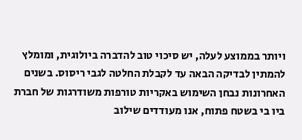ויותר בממוצע לעלה, יש סיכוי טוב להדברה ביולוגית, ומומלץ להמתין לבדיקה הבאה עד לקבלת החלטה לגבי ריסוס. בשנים האחרונות נבחן השימוש באקריות טורפות משודרגות של חברת ביו בי בשטח פתוח, אנו מעודדים שילוב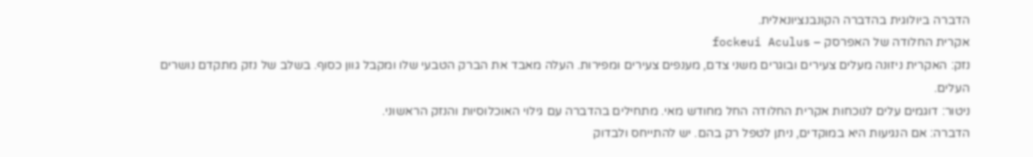הדברה ביולוגית בהדברה הקונבנציונאלית.
אקרית החלודה של האפרסק – fockeui Aculus
נזק: האקרית ניזונה מעלים צעירים ובוגרים משני צדם, מענפים צעירים ומפירות. העלה מאבד את הברק הטבעי שלו ומקבל גוון כסוף. בשלב של נזק מתקדם נושרים העלים.
ניטור: דוגמים עלים לנוכחות אקרית החלודה החל מחודש מאי. מתחילים בהדברה עם גילוי האוכלוסיות והנזק הראשוני.
הדברה: אם הנגיעות היא במוקדים, ניתן לטפל רק בהם. יש להתייחס ולבדוק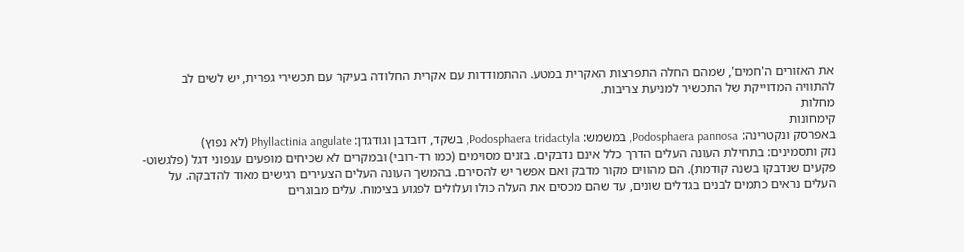את האזורים ה'חמים', שמהם החלה התפרצות האקרית במטע. ההתמודדות עם אקרית החלודה בעיקר עם תכשירי גפרית, יש לשים לב להתוויה המדוייקת של התכשיר למניעת צריבות.
מחלות
קימחונות
באפרסק ונקטרינה: Podosphaera pannosa, במשמש: Podosphaera tridactyla, בשקד, דובדבן וגודגדן: Phyllactinia angulate (לא נפוץ)
נזק ותסמינים: בתחילת העונה העלים הדרך כלל אינם נדבקים. בזנים מסוימים (כמו רד-רובי) ובמקרים לא שכיחים מופעים ענפוני דגל (פלגשוט- פקעים שנדבקו בשנה קודמת). הם מהווים מקור מדבק ואם אפשר יש להסירם. בהמשך העונה העלים הצעירים רגישים מאוד להדבקה. על העלים נראים כתמים לבנים בגדלים שונים, עד שהם מכסים את העלה כולו ועלולים לפגוע בצימוח. עלים מבוגרים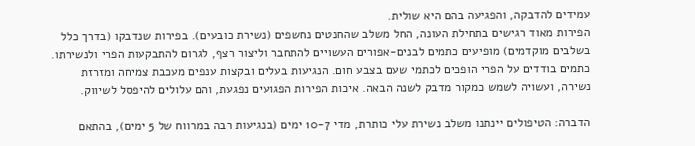עמידים להדבקה, והפגיעה בהם היא שולית.
הפירות מאוד רגישים בתחילת העונה, החל משלב שהחנטים נחשפים (נשירת כובעים). בפירות שנדבקו (בדרך כלל בשלבים מוקדמים) מופיעים כתמים לבנים-אפורים העשויים להתחבר וליצור רצף, לגרום להתבקעות הפרי ולנשירתו. כתמים בודדים על הפרי הופכים לכתמי שעם בצבע חום. הנגיעות בעלים ובקצות ענפים מעכבת צמיחה ומזרזת נשירה, ועשויה לשמש כמקור מדבק לשנה הבאה. איכות הפירות הפגועים נפגעת, והם עלולים להיפסל לשיווק.

הדברה: הטיפולים יינתנו משלב נשירת עלי כותרת, מדי 10-7 ימים (בנגיעות רבה במרווח של 5 ימים), בהתאם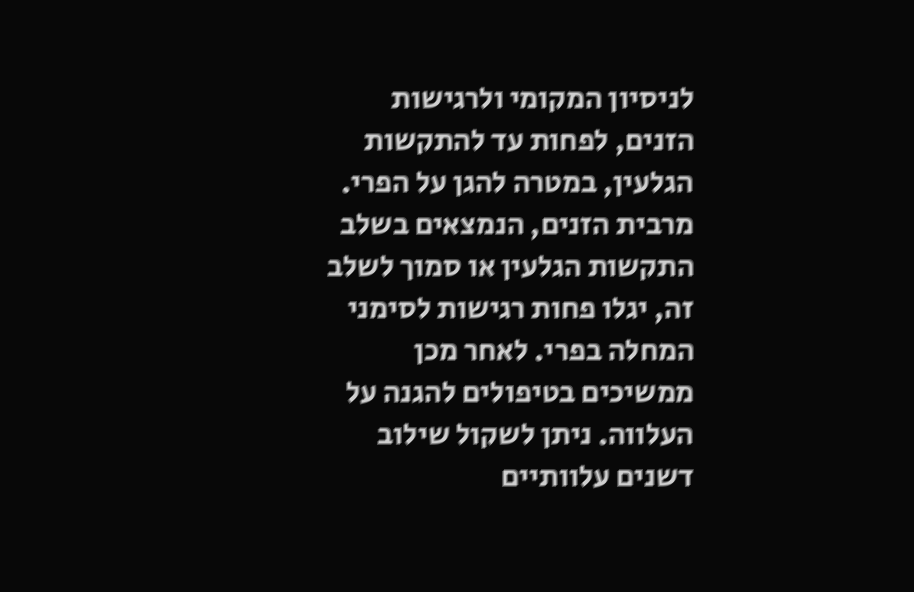לניסיון המקומי ולרגישות הזנים, לפחות עד להתקשות הגלעין, במטרה להגן על הפרי. מרבית הזנים, הנמצאים בשלב התקשות הגלעין או סמוך לשלב זה, יגלו פחות רגישות לסימני המחלה בפרי. לאחר מכן ממשיכים בטיפולים להגנה על העלווה. ניתן לשקול שילוב דשנים עלוותיים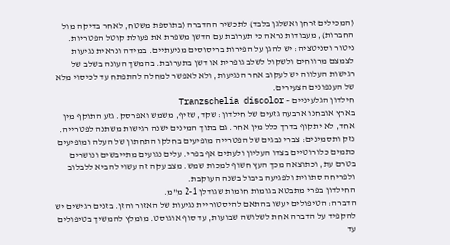(המכילים זרחן ואשלגן בלבד) לתכשיר ההדברה (בתוספת משטח, לאחר בדיקה מול החברות), מעבודות נראה כי תערובת עם הדשן משפרת את פעולת קוטל הפטריות.
ניטור וסניטציה: יש להגן על הפירות בריסוסים מניעתיים. במידה ונראית נגיעות לצמצם מרווחים ולשקול לשלב גופרית או דשן בתערובת. בהמשך העונה בשלב של רגישות העלווה יש לעקוב אחר הנגיעות, ולא לאפשר למחלה להתפתח עד לכיסוי מלא של הענפונים הצעירים.
חילדון הגלעיניים – Tranzschelia discolor
בארץ אובחנו ארבעה גזעים של חילדון: שקד, שזיף, משמש ואפרסק. גזע התוקף מין אחד, לא יתקוף בדרך כלל מין אחר. גם בתוך המינים ישנה רגישות משתנה לפטרייה.
נזק ותסמינים: צברי נבגים של הפטרייה מופיעים בחלקו התחתון של העלה ומופיעים כתמים כלורוטיים בצדו העליון ולעתים אף בפרי. עלים נגועים מתייבשים ונושרים בטרם עת, וכתוצאה מכך העץ חשוף למכות שמש. מצב עקה זה עשוי להביא ללבלוב ולפריחה סתווית ולפגיעה ביבול בשנה העוקבת.
החילדון בפרי מתבטא בגומות חומות שגודלן 2-1 מ"מ.
הדברה: הטיפולים יעשו בהתאם להיסטוריית נגיעות של האזור והזן. בזנים רגישים יש להקפיד על הדברה אחת לשלושה שבועות, עד סוף אוגוסט. מומלץ להמשיך בטיפולים עד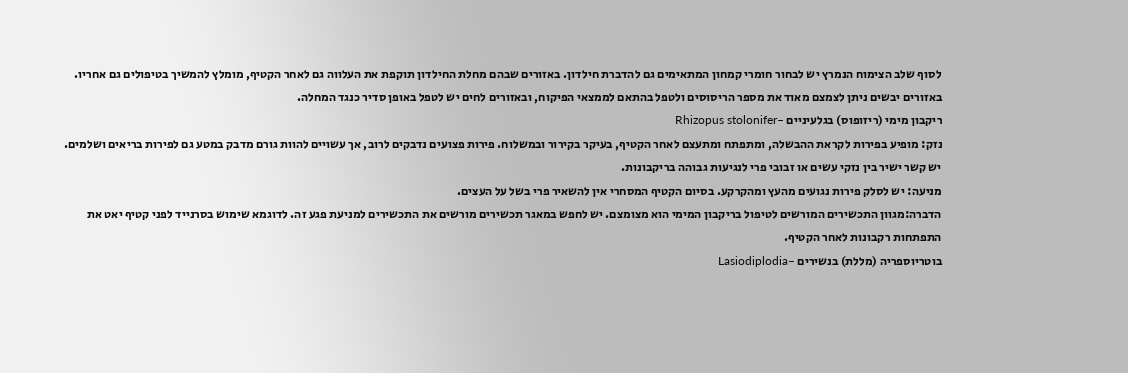לסוף שלב הצימוח הנמרץ יש לבחור חומרי קמחון המתאימים גם להדברת חילדון. באזורים שבהם מחלת החילדון תוקפת את העלווה גם לאחר הקטיף, מומלץ להמשיך בטיפולים גם אחריו. באזורים יבשים ניתן לצמצם מאוד את מספר הריסוסים ולטפל בהתאם לממצאי הפיקוח, ובאזורים לחים יש לטפל באופן סדיר כנגד המחלה.
ריקבון מימי (ריזופוס) בגלעיניים –Rhizopus stolonifer
נזק: מופיע בפירות לקראת ההבשלה, ומתפתח ומתעצם לאחר הקטיף, בעיקר בקירור ובמשלוח. פירות פצועים נדבקים לרוב, אך עשויים להוות גורם מדבק במטע גם לפירות בריאים ושלמים. יש קשר ישיר בין נזקי עשים או זבובי פרי לנגיעות גבוהה בריקבונות.
מניעה: יש לסלק פירות נגועים מהעץ ומהקרקע. בסיום הקטיף המסחרי אין להשאיר פרי בשל על העצים.
הדברה:מגוון התכשירים המורשים לטיפול בריקבון המימי הוא מצומצם. יש לחפש במאגר תכשירים מורשים את התכשירים למניעת פגע זה. לדוגמא שימוש בסרנייד לפני קטיף יאט את התפתחות רקבונות לאחר הקטיף.
בוטריוספריה (מללת) בנשירים –Lasiodiplodia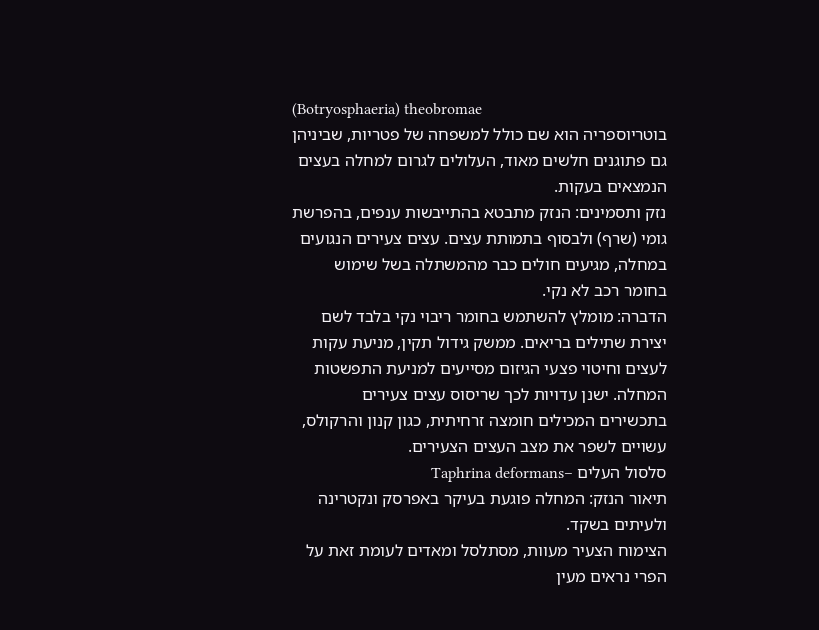(Botryosphaeria) theobromae
בוטריוספריה הוא שם כולל למשפחה של פטריות, שביניהן גם פתוגנים חלשים מאוד, העלולים לגרום למחלה בעצים הנמצאים בעקות.
נזק ותסמינים: הנזק מתבטא בהתייבשות ענפים, בהפרשת גומי (שרף) ולבסוף בתמותת עצים. עצים צעירים הנגועים במחלה, מגיעים חולים כבר מהמשתלה בשל שימוש בחומר רכב לא נקי.
הדברה: מומלץ להשתמש בחומר ריבוי נקי בלבד לשם יצירת שתילים בריאים. ממשק גידול תקין, מניעת עקות לעצים וחיטוי פצעי הגיזום מסייעים למניעת התפשטות המחלה. ישנן עדויות לכך שריסוס עצים צעירים בתכשירים המכילים חומצה זרחיתית, כגון קנון והרקולס, עשויים לשפר את מצב העצים הצעירים.
סלסול העלים –Taphrina deformans
תיאור הנזק: המחלה פוגעת בעיקר באפרסק ונקטרינה ולעיתים בשקד.
הצימוח הצעיר מעוות, מסתלסל ומאדים לעומת זאת על הפרי נראים מעין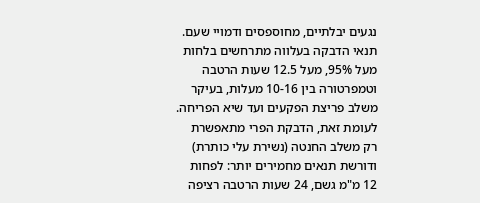נגעים יבלתיים, מחוספסים ודמויי שעם. תנאי הדבקה בעלווה מתרחשים בלחות מעל 95%, מעל 12.5 שעות הרטבה וטמפרטורה בין 10-16 מעלות, בעיקר משלב פריצת הפקעים ועד שיא הפריחה. לעומת זאת, הדבקת הפרי מתאפשרת רק משלב החנטה (נשירת עלי כותרת) ודורשת תנאים מחמירים יותר: לפחות 12 מ"מ גשם, 24 שעות הרטבה רציפה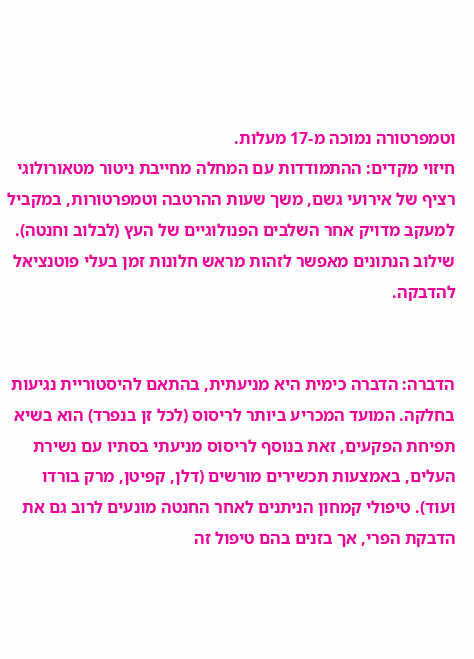וטמפרטורה נמוכה מ-17 מעלות.
חיזוי מקדים: ההתמודדות עם המחלה מחייבת ניטור מטאורולוגי רציף של אירועי גשם, משך שעות ההרטבה וטמפרטורות, במקביל למעקב מדויק אחר השלבים הפנולוגיים של העץ (לבלוב וחנטה). שילוב הנתונים מאפשר לזהות מראש חלונות זמן בעלי פוטנציאל להדבקה.


הדברה: הדברה כימית היא מניעתית, בהתאם להיסטוריית נגיעות בחלקה. המועד המכריע ביותר לריסוס (לכל זן בנפרד) הוא בשיא תפיחת הפקעים, זאת בנוסף לריסוס מניעתי בסתיו עם נשירת העלים, באמצעות תכשירים מורשים (דלן, קפיטן, מרק בורדו ועוד). טיפולי קמחון הניתנים לאחר החנטה מונעים לרוב גם את הדבקת הפרי, אך בזנים בהם טיפול זה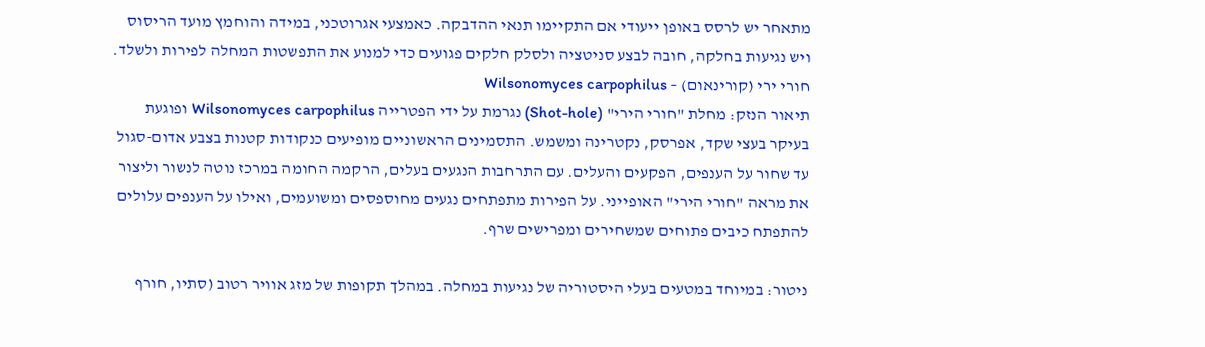מתאחר יש לרסס באופן ייעודי אם התקיימו תנאי ההדבקה. כאמצעי אגרוטכני, במידה והוחמץ מועד הריסוס ויש נגיעות בחלקה, חובה לבצע סניטציה ולסלק חלקים פגועים כדי למנוע את התפשטות המחלה לפירות ולשלד.
חורי ירי (קורינאום) – Wilsonomyces carpophilus
תיאור הנזק: מחלת "חורי הירי" (Shot-hole) נגרמת על ידי הפטרייה Wilsonomyces carpophilus ופוגעת בעיקר בעצי שקד, אפרסק, נקטרינה ומשמש. התסמינים הראשוניים מופיעים כנקודות קטנות בצבע אדום-סגול עד שחור על הענפים, הפקעים והעלים. עם התרחבות הנגעים בעלים, הרקמה החומה במרכז נוטה לנשור וליצור את מראה "חורי הירי" האופייני. על הפירות מתפתחים נגעים מחוספסים ומשועמים, ואילו על הענפים עלולים להתפתח כיבים פתוחים שמשחירים ומפרישים שרף.

ניטור: במיוחד במטעים בעלי היסטוריה של נגיעות במחלה. במהלך תקופות של מזג אוויר רטוב (סתיו, חורף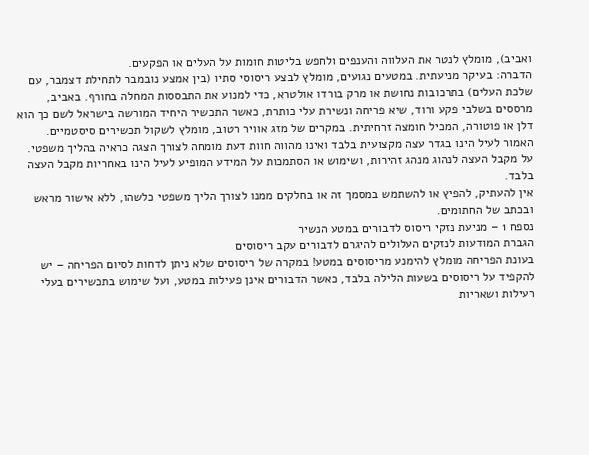ואביב), מומלץ לנטר את העלווה והענפים ולחפש בליטות חומות על העלים או הפקעים.
הדברה: בעיקר מניעתית. במטעים נגועים, מומלץ לבצע ריסוסי סתיו (בין אמצע נובמבר לתחילת דצמבר, עם שלכת העלים) בתרכובות נחושת או מרק בורדו אולטרא, כדי למנוע את התבססות המחלה בחורף. באביב, מרססים בשלבי פקע ורוד, שיא פריחה ונשירת עלי כותרת, כאשר התכשיר היחיד המורשה בישראל לשם כך הוא דלן או פוטורה, המכיל חומצה זרחיתית. במקרים של מזג אוויר רטוב, מומלץ לשקול תכשירים סיסטמיים.
האמור לעיל הינו בגדר עצה מקצועית בלבד ואינו מהווה חוות דעת מומחה לצורך הצגה כראיה בהליך משפטי.
על מקבל העצה לנהוג מנהג זהירות, ושימוש או הסתמכות על המידע המופיע לעיל הינו באחריות מקבל העצה בלבד.
אין להעתיק, להפיץ או להשתמש במסמך זה או בחלקים ממנו לצורך הליך משפטי כלשהו, ללא אישור מראש ובכתב של החתומים.
נספח 1 – מניעת נזקי ריסוס לדבורים במטע הנשיר
הגברת המודעות לנזקים העלולים להיגרם לדבורים עקב ריסוסים
בעונת הפריחה מומלץ להימנע מריסוסים במטע! במקרה של ריסוסים שלא ניתן לדחות לסיום הפריחה – יש להקפיד על ריסוסים בשעות הלילה בלבד, כאשר הדבורים אינן פעילות במטע, ועל שימוש בתכשירים בעלי רעילות ושאריות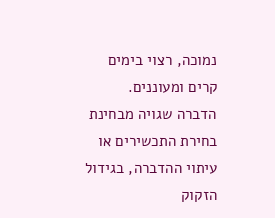נמוכה, רצוי בימים קרים ומעוננים.
הדברה שגויה מבחינת בחירת התכשירים או עיתוי ההדברה, בגידול הזקוק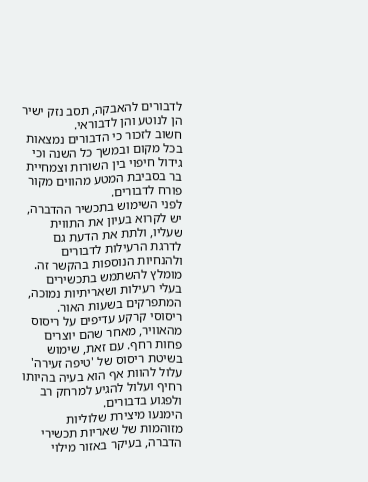לדבורים להאבקה, תסב נזק ישיר הן לנוטע והן לדבוראי.
חשוב לזכור כי הדבורים נמצאות בכל מקום ובמשך כל השנה וכי גידול חיפוי בין השורות וצמחיית בר בסביבת המטע מהווים מקור פורח לדבורים.
לפני השימוש בתכשיר ההדברה, יש לקרוא בעיון את התווית שעליו, ולתת את הדעת גם לדרגת הרעילות לדבורים ולהנחיות הנוספות בהקשר זה.
מומלץ להשתמש בתכשירים בעלי רעילות ושאריתיות נמוכה, המתפרקים בשעות האור.
ריסוסי קרקע עדיפים על ריסוס מהאוויר, מאחר שהם יוצרים פחות רחף. עם זאת, שימוש בשיטת ריסוס של 'טיפה זעירה' עלול להוות אף הוא בעיה בהיותו רחיף ועלול להגיע למרחק רב ולפגוע בדבורים.
הימנעו מיצירת שלוליות מזוהמות של שאריות תכשירי הדברה, בעיקר באזור מילוי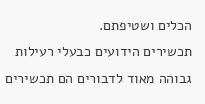הכלים ושטיפתם.
תכשירים הידועים כבעלי רעילות גבוהה מאוד לדבורים הם תכשירים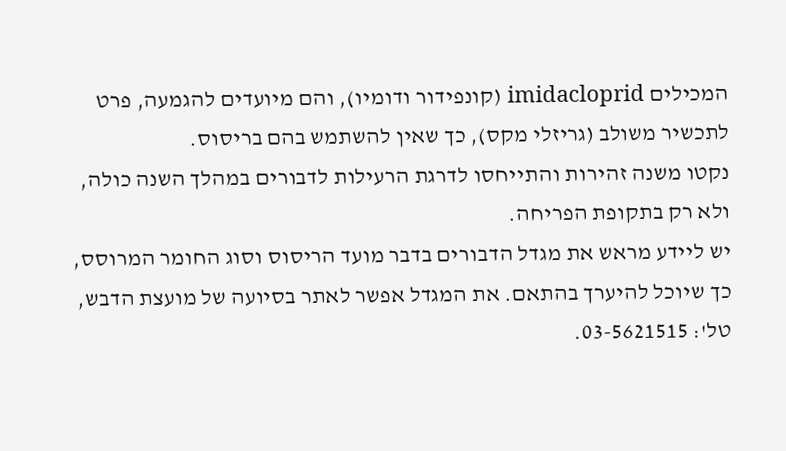המכילים imidacloprid (קונפידור ודומיו), והם מיועדים להגמעה, פרט לתכשיר משולב (גריזלי מקס), כך שאין להשתמש בהם בריסוס.
נקטו משנה זהירות והתייחסו לדרגת הרעילות לדבורים במהלך השנה כולה, ולא רק בתקופת הפריחה.
יש ליידע מראש את מגדל הדבורים בדבר מועד הריסוס וסוג החומר המרוסס, כך שיוכל להיערך בהתאם. את המגדל אפשר לאתר בסיועה של מועצת הדבש, טל': 03-5621515.